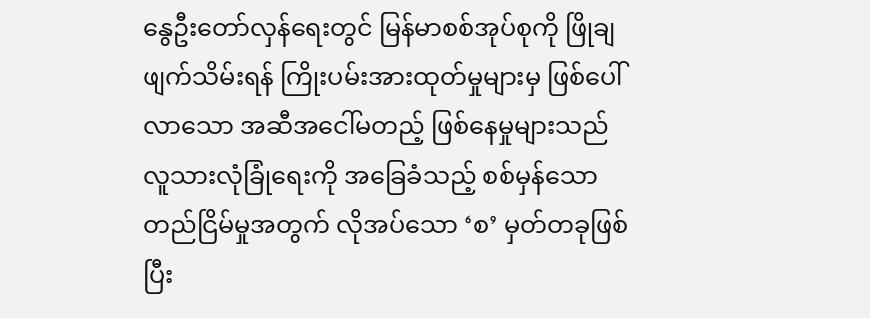နွေဦးတော်လှန်ရေးတွင် မြန်မာစစ်အုပ်စုကို ဖြိုချဖျက်သိမ်းရန် ကြိုးပမ်းအားထုတ်မှုများမှ ဖြစ်ပေါ်လာသော အဆီအငေါ်မတည့် ဖြစ်နေမှုများသည် လူသားလုံခြုံရေးကို အခြေခံသည့် စစ်မှန်သော တည်ငြိမ်မှုအတွက် လိုအပ်သော ‘စ’ မှတ်တခုဖြစ်ပြီး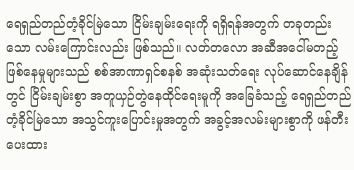ရေရှည်တည်တံ့ခိုင်မြဲသော ငြိမ်းချမ်းရေးကို ရရှိရန်အတွက် တခုတည်းသော လမ်းကြောင်းလည်း ဖြစ်သည်။ လတ်တလော အဆီအငေါ်မတည့် ဖြစ်နေမှုများသည် စစ်အာဏာရှင်စနစ် အဆုံးသတ်ရေး လုပ်ဆောင်နေချိန်တွင် ငြိမ်းချမ်းစွာ အတူယှဉ်တွဲနေထိုင်ရေးမူကို အခြေခံသည့် ရေရှည်တည်တံ့ခိုင်မြဲသော အသွင်ကူးပြောင်းမှုအတွက် အခွင့်အလမ်းများစွာကို ဖန်တီးပေးထား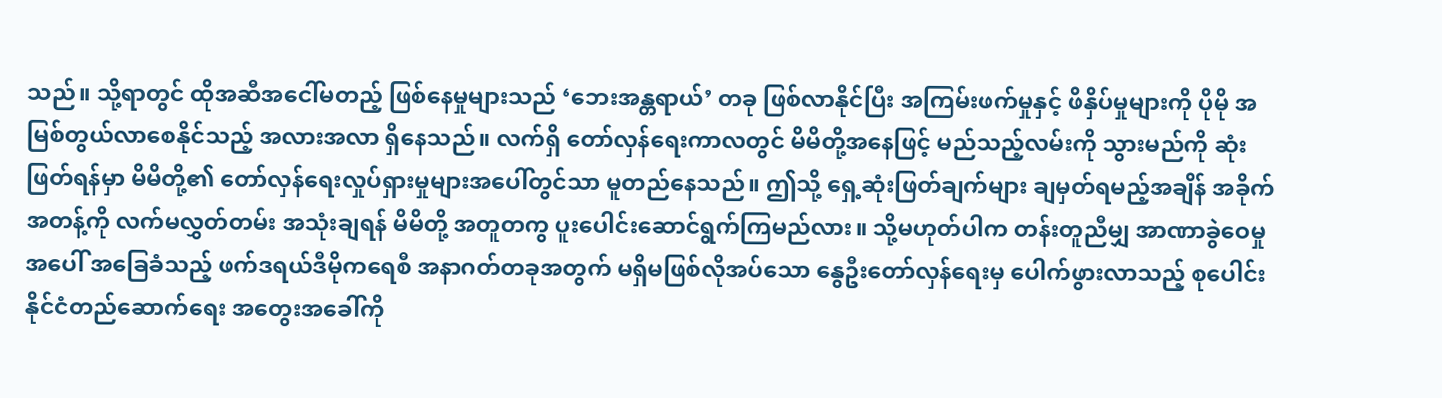သည်။ သို့ရာတွင် ထိုအဆီအငေါ်မတည့် ဖြစ်နေမှုများသည် ‘ဘေးအန္တရာယ်’ တခု ဖြစ်လာနိုင်ပြီး အကြမ်းဖက်မှုနှင့် ဖိနှိပ်မှုများကို ပိုမို အမြစ်တွယ်လာစေနိုင်သည့် အလားအလာ ရှိနေသည်။ လက်ရှိ တော်လှန်ရေးကာလတွင် မိမိတို့အနေဖြင့် မည်သည့်လမ်းကို သွားမည်ကို ဆုံးဖြတ်ရန်မှာ မိမိတို့၏ တော်လှန်ရေးလှုပ်ရှားမှုများအပေါ်တွင်သာ မူတည်နေသည်။ ဤသို့ ရှေ့ဆုံးဖြတ်ချက်များ ချမှတ်ရမည့်အချိန် အခိုက်အတန့်ကို လက်မလွှတ်တမ်း အသုံးချရန် မိမိတို့ အတူတကွ ပူးပေါင်းဆောင်ရွက်ကြမည်လား။ သို့မဟုတ်ပါက တန်းတူညီမျှ အာဏာခွဲဝေမှုအပေါ် အခြေခံသည့် ဖက်ဒရယ်ဒီမိုကရေစီ အနာဂတ်တခုအတွက် မရှိမဖြစ်လိုအပ်သော နွေဦးတော်လှန်ရေးမှ ပေါက်ဖွားလာသည့် စုပေါင်းနိုင်ငံတည်ဆောက်ရေး အတွေးအခေါ်ကို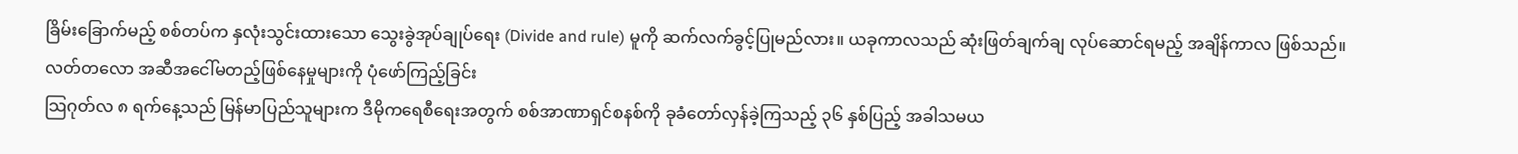ခြိမ်းခြောက်မည့် စစ်တပ်က နှလုံးသွင်းထားသော သွေးခွဲအုပ်ချုပ်ရေး (Divide and rule) မူကို ဆက်လက်ခွင့်ပြုမည်လား။ ယခုကာလသည် ဆုံးဖြတ်ချက်ချ လုပ်ဆောင်ရမည့် အချိန်ကာလ ဖြစ်သည်။
လတ်တလော အဆီအငေါ်မတည့်ဖြစ်နေမှုများကို ပုံဖော်ကြည့်ခြင်း
သြဂုတ်လ ၈ ရက်နေ့သည် မြန်မာပြည်သူများက ဒီမိုကရေစီရေးအတွက် စစ်အာဏာရှင်စနစ်ကို ခုခံတော်လှန်ခဲ့ကြသည့် ၃၆ နှစ်ပြည့် အခါသမယ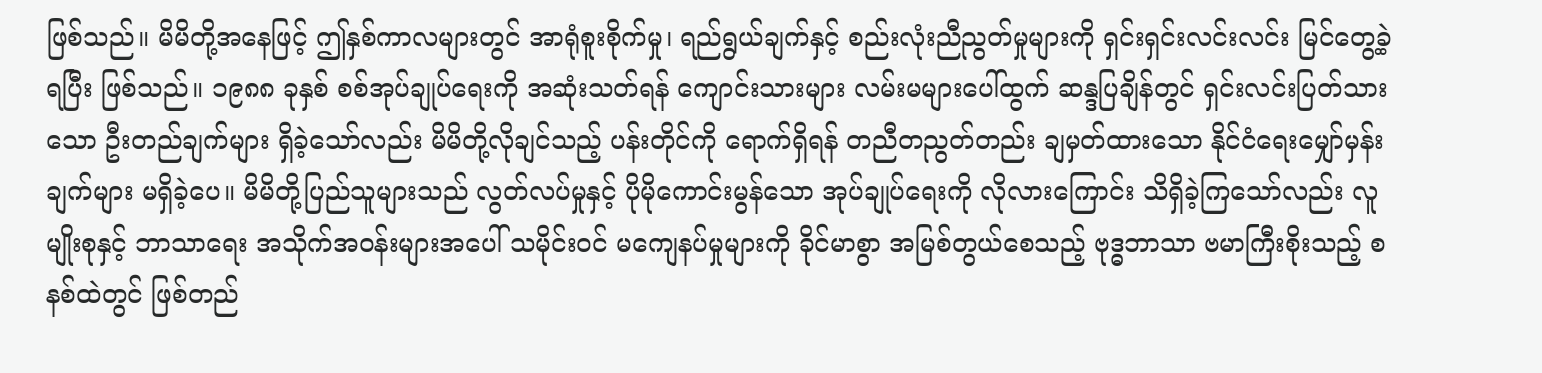ဖြစ်သည်။ မိမိတို့အနေဖြင့် ဤနှစ်ကာလများတွင် အာရုံစူးစိုက်မှု၊ ရည်ရွယ်ချက်နှင့် စည်းလုံးညီညွတ်မှုများကို ရှင်းရှင်းလင်းလင်း မြင်တွေ့ခဲ့ရပြီး ဖြစ်သည်။ ၁၉၈၈ ခုနှစ် စစ်အုပ်ချုပ်ရေးကို အဆုံးသတ်ရန် ကျောင်းသားများ လမ်းမများပေါ်ထွက် ဆန္ဒပြချိန်တွင် ရှင်းလင်းပြတ်သားသော ဦးတည်ချက်များ ရှိခဲ့သော်လည်း မိမိတို့လိုချင်သည့် ပန်းတိုင်ကို ရောက်ရှိရန် တညီတညွတ်တည်း ချမှတ်ထားသော နိုင်ငံရေးမျှော်မှန်းချက်များ မရှိခဲ့ပေ။ မိမိတို့ပြည်သူများသည် လွတ်လပ်မှုနှင့် ပိုမိုကောင်းမွန်သော အုပ်ချုပ်ရေးကို လိုလားကြောင်း သိရှိခဲ့ကြသော်လည်း လူမျိုးစုနှင့် ဘာသာရေး အသိုက်အဝန်းများအပေါ် သမိုင်းဝင် မကျေနပ်မှုများကို ခိုင်မာစွာ အမြစ်တွယ်စေသည့် ဗုဒ္ဓဘာသာ ဗမာကြီးစိုးသည့် စနစ်ထဲတွင် ဖြစ်တည်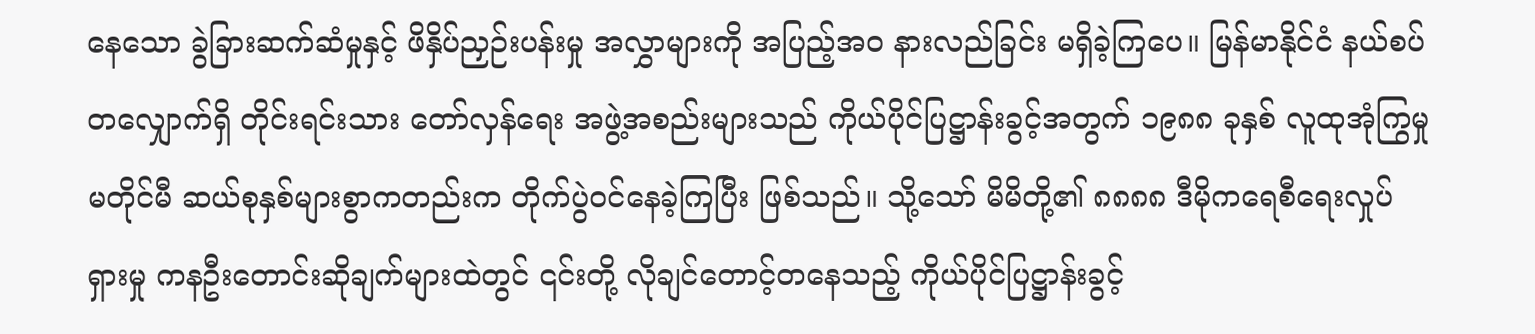နေသော ခွဲခြားဆက်ဆံမှုနှင့် ဖိနှိပ်ညှဉ်းပန်းမှု အလွှာများကို အပြည့်အဝ နားလည်ခြင်း မရှိခဲ့ကြပေ။ မြန်မာနိုင်ငံ နယ်စပ်တလျှောက်ရှိ တိုင်းရင်းသား တော်လှန်ရေး အဖွဲ့အစည်းများသည် ကိုယ်ပိုင်ပြဋ္ဌာန်းခွင့်အတွက် ၁၉၈၈ ခုနှစ် လူထုအုံကြွမှုမတိုင်မီ ဆယ်စုနှစ်များစွာကတည်းက တိုက်ပွဲဝင်နေခဲ့ကြပြီး ဖြစ်သည်။ သို့သော် မိမိတို့၏ ၈၈၈၈ ဒီမိုကရေစီရေးလှုပ်ရှားမှု ကနဦးတောင်းဆိုချက်များထဲတွင် ၎င်းတို့ လိုချင်တောင့်တနေသည့် ကိုယ်ပိုင်ပြဋ္ဌာန်းခွင့်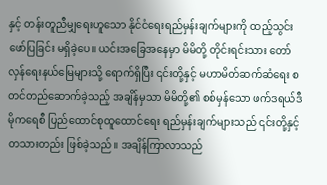နှင့် တန်းတူညီမျှရေးဟူသော နိုင်ငံရေးရည်မှန်းချက်များကို ထည့်သွင်းဖော်ပြခြင်း မရှိခဲ့ပေ။ ယင်းအခြေအနေမှာ မိမိတို့ တိုင်းရင်းသား တော်လှန်ရေးနယ်မြေများသို့ ရောက်ရှိပြီး ၎င်းတို့နှင့် မဟာမိတ်ဆက်ဆံရေး စတင်တည်ဆောက်ခဲ့သည့် အချိန်မှသာ မိမိတို့၏ စစ်မှန်သော ဖက်ဒရယ်ဒီမိုကရေစီ ပြည်ထောင်စုထူထောင်ရေး ရည်မှန်းချက်များသည် ၎င်းတို့နှင့် တသားတည်း ဖြစ်ခဲ့သည်။ အချိန်ကြာလာသည်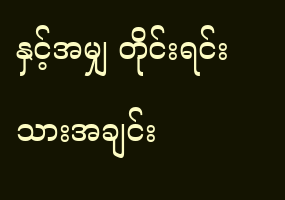နှင့်အမျှ တိုင်းရင်းသားအချင်း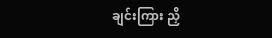ချင်းကြား ညှိ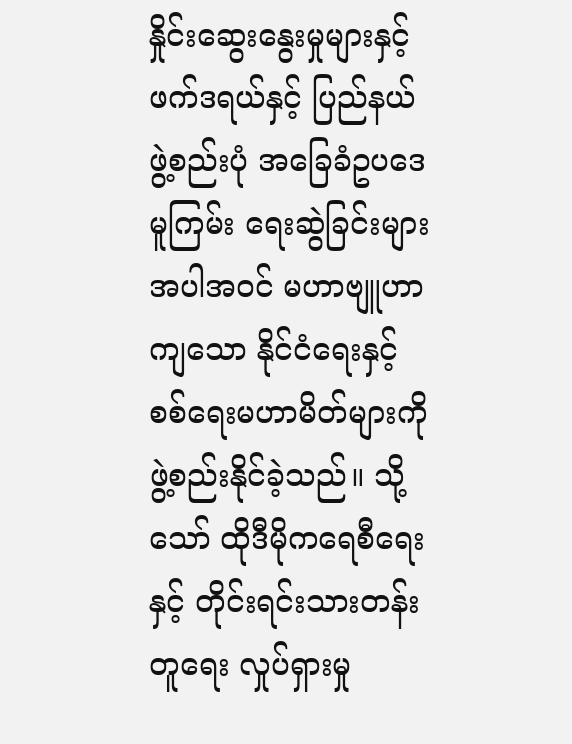နှိုင်းဆွေးနွေးမှုများနှင့် ဖက်ဒရယ်နှင့် ပြည်နယ်ဖွဲ့စည်းပုံ အခြေခံဥပဒေမူကြမ်း ရေးဆွဲခြင်းများ အပါအဝင် မဟာဗျူဟာကျသော နိုင်ငံရေးနှင့် စစ်ရေးမဟာမိတ်များကို ဖွဲ့စည်းနိုင်ခဲ့သည်။ သို့သော် ထိုဒီမိုကရေစီရေးနှင့် တိုင်းရင်းသားတန်းတူရေး လှုပ်ရှားမှု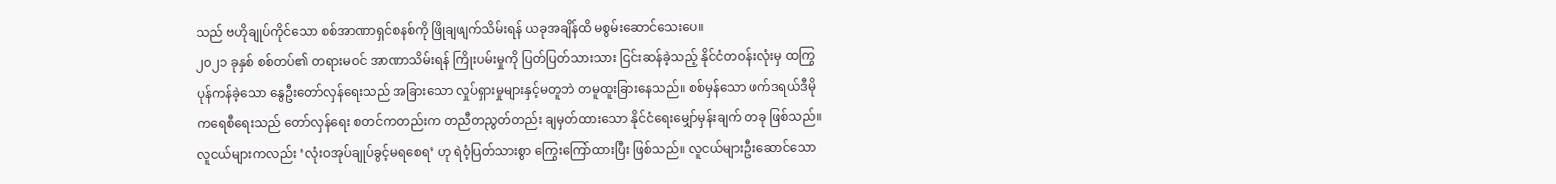သည် ဗဟိုချုပ်ကိုင်သော စစ်အာဏာရှင်စနစ်ကို ဖြိုချဖျက်သိမ်းရန် ယခုအချိန်ထိ မစွမ်းဆောင်သေးပေ။
၂၀၂၁ ခုနှစ် စစ်တပ်၏ တရားမဝင် အာဏာသိမ်းရန် ကြိုးပမ်းမှုကို ပြတ်ပြတ်သားသား ငြင်းဆန်ခဲ့သည့် နိုင်ငံတဝန်းလုံးမှ ထကြွပုန်ကန်ခဲ့သော နွေဦးတော်လှန်ရေးသည် အခြားသော လှုပ်ရှားမှုများနှင့်မတူဘဲ တမူထူးခြားနေသည်။ စစ်မှန်သော ဖက်ဒရယ်ဒီမိုကရေစီရေးသည် တော်လှန်ရေး စတင်ကတည်းက တညီတညွတ်တည်း ချမှတ်ထားသော နိုင်ငံရေးမျှော်မှန်းချက် တခု ဖြစ်သည်။ လူငယ်များကလည်း ‘လုံးဝအုပ်ချုပ်ခွင့်မရစေရ’ ဟု ရဲဝံ့ပြတ်သားစွာ ကြွေးကြော်ထားပြီး ဖြစ်သည်။ လူငယ်များဦးဆောင်သော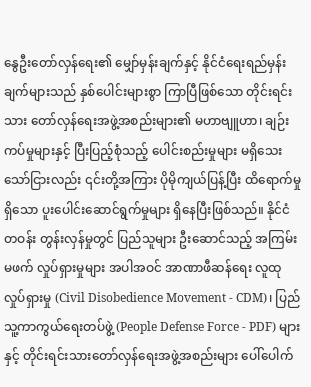နွေဦးတော်လှန်ရေး၏ မျှော်မှန်းချက်နှင့် နိုင်ငံရေးရည်မှန်းချက်များသည် နှစ်ပေါင်းများစွာ ကြာပြီဖြစ်သော တိုင်းရင်းသား တော်လှန်ရေးအဖွဲ့အစည်းများ၏ မဟာဗျူဟာ၊ ချဉ်းကပ်မှုများနှင့် ပြီးပြည့်စုံသည့် ပေါင်းစည်းမှုများ မရှိသေးသော်ငြားလည်း ၎င်းတို့အကြား ပိုမိုကျယ်ပြန့်ပြီး ထိရောက်မှုရှိသော ပူးပေါင်းဆောင်ရွက်မှုများ ရှိနေပြီးဖြစ်သည်။ နိုင်ငံတဝန်း တွန်းလှန်မှုတွင် ပြည်သူများ ဦးဆောင်သည့် အကြမ်းမဖက် လှုပ်ရှားမှုများ အပါအဝင် အာဏာဖီဆန်ရေး လူထုလှုပ်ရှားမှု (Civil Disobedience Movement - CDM)၊ ပြည်သူ့ကာကွယ်ရေးတပ်ဖွဲ့ (People Defense Force - PDF) များနှင့် တိုင်းရင်းသားတော်လှန်ရေးအဖွဲ့အစည်းများ ပေါ်ပေါက်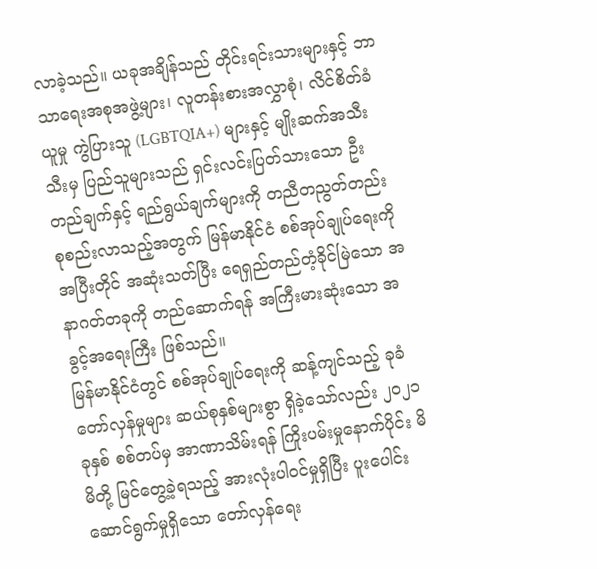လာခဲ့သည်။ ယခုအချိန်သည် တိုင်းရင်းသားများနှင့် ဘာသာရေးအစုအဖွဲ့များ၊ လူတန်းစားအလွှာစုံ၊ လိင်စိတ်ခံယူမှု ကွဲပြားသူ (LGBTQIA+) များနှင့် မျိုးဆက်အသီးသီးမှ ပြည်သူများသည် ရှင်းလင်းပြတ်သားသော ဦးတည်ချက်နှင့် ရည်ရွယ်ချက်များကို တညီတညွတ်တည်း စုစည်းလာသည့်အတွက် မြန်မာနိုင်ငံ စစ်အုပ်ချုပ်ရေးကို အပြီးတိုင် အဆုံးသတ်ပြီး ရေရှည်တည်တံ့ခိုင်မြဲသော အနာဂတ်တခုကို တည်ဆောက်ရန် အကြီးမားဆုံးသော အခွင့်အရေးကြီး ဖြစ်သည်။
မြန်မာနိုင်ငံတွင် စစ်အုပ်ချုပ်ရေးကို ဆန့်ကျင်သည့် ခုခံတော်လှန်မှုများ ဆယ်စုနှစ်များစွာ ရှိခဲ့သော်လည်း ၂၀၂၁ ခုနှစ် စစ်တပ်မှ အာဏာသိမ်းရန် ကြိုးပမ်းမှုနောက်ပိုင်း မိမိတို့ မြင်တွေ့ခဲ့ရသည့် အားလုံးပါဝင်မှုရှိပြီး ပူးပေါင်းဆောင်ရွက်မှုရှိသော တော်လှန်ရေး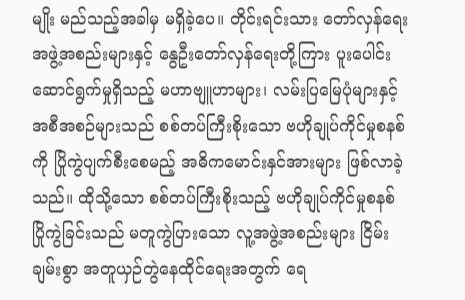မျိုး မည်သည့်အခါမှ မရှိခဲ့ပေ။ တိုင်းရင်းသား တော်လှန်ရေးအဖွဲ့အစည်းများနှင့် နွေဦးတော်လှန်ရေးတို့ကြား ပူးပေါင်းဆောင်ရွက်မှုရှိသည့် မဟာဗျူဟာများ၊ လမ်းပြမြေပုံများနှင့် အစီအစဉ်များသည် စစ်တပ်ကြီးစိုးသော ဗဟိုချုပ်ကိုင်မှုစနစ်ကို ပြိုကွဲပျက်စီးစေမည့် အဓိကမောင်းနှင်အားများ ဖြစ်လာခဲ့သည်။ ထိုသို့သော စစ်တပ်ကြီးစိုးသည့် ဗဟိုချုပ်ကိုင်မှုစနစ် ပြိုကွဲခြင်းသည် မတူကွဲပြားသော လူ့အဖွဲ့အစည်းများ ငြိမ်းချမ်းစွာ အတူယှဉ်တွဲနေထိုင်ရေးအတွက် ရေ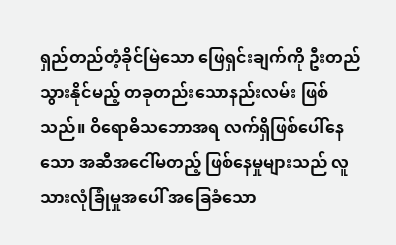ရှည်တည်တံ့ခိုင်မြဲသော ဖြေရှင်းချက်ကို ဦးတည်သွားနိုင်မည့် တခုတည်းသောနည်းလမ်း ဖြစ်သည်။ ဝိရောဓိသဘောအရ လက်ရှိဖြစ်ပေါ်နေသော အဆီအငေါ်မတည့် ဖြစ်နေမှုများသည် လူသားလုံခြုံမှုအပေါ် အခြေခံသော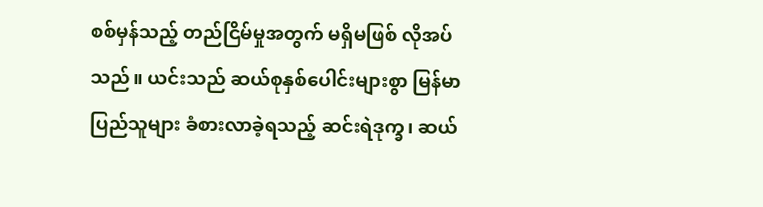စစ်မှန်သည့် တည်ငြိမ်မှုအတွက် မရှိမဖြစ် လိုအပ်သည်။ ယင်းသည် ဆယ်စုနှစ်ပေါင်းများစွာ မြန်မာပြည်သူများ ခံစားလာခဲ့ရသည့် ဆင်းရဲဒုက္ခ၊ ဆယ်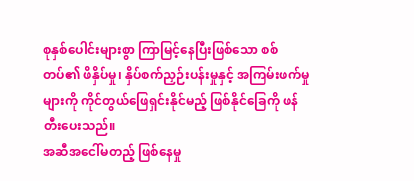စုနှစ်ပေါင်းများစွာ ကြာမြင့်နေပြီးဖြစ်သော စစ်တပ်၏ ဖိနှိပ်မှု၊ နှိပ်စက်ညှဉ်းပန်းမှုနှင့် အကြမ်းဖက်မှုများကို ကိုင်တွယ်ဖြေရှင်းနိုင်မည့် ဖြစ်နိုင်ခြေကို ဖန်တီးပေးသည်။
အဆီအငေါ်မတည့် ဖြစ်နေမှု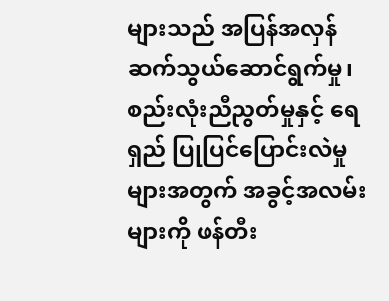များသည် အပြန်အလှန် ဆက်သွယ်ဆောင်ရွက်မှု၊ စည်းလုံးညီညွတ်မှုနှင့် ရေရှည် ပြုပြင်ပြောင်းလဲမှုများအတွက် အခွင့်အလမ်းများကို ဖန်တီး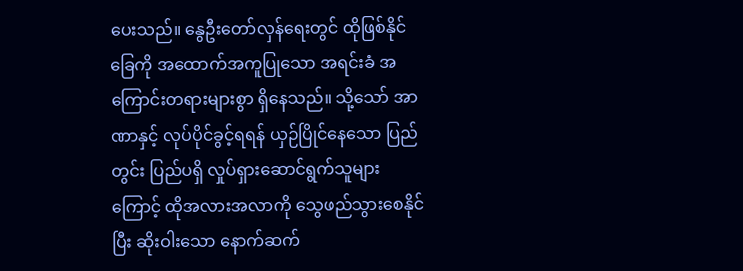ပေးသည်။ နွေဦးတော်လှန်ရေးတွင် ထိုဖြစ်နိုင်ခြေကို အထောက်အကူပြုသော အရင်းခံ အကြောင်းတရားများစွာ ရှိနေသည်။ သို့သော် အာဏာနှင့် လုပ်ပိုင်ခွင့်ရရန် ယှဉ်ပြိုင်နေသော ပြည်တွင်း ပြည်ပရှိ လှုပ်ရှားဆောင်ရွက်သူများကြောင့် ထိုအလားအလာကို သွေဖည်သွားစေနိုင်ပြီး ဆိုးဝါးသော နောက်ဆက်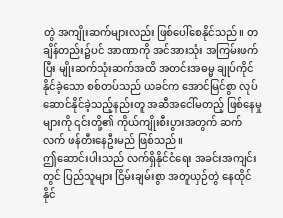တွဲ အကျိုးဆက်များလည်း ဖြစ်ပေါ်စေနိုင်သည်။ တချိန်တည်း၌ပင် အာဏာကို အင်အားသုံး အကြမ်းဖက်ပြီး မျိုးဆက်သုံးဆက်အထိ အတင်းအဓမ္မ ချုပ်ကိုင်နိုင်ခဲ့သော စစ်တပ်သည် ယခင်က အောင်မြင်စွာ လုပ်ဆောင်နိုင်ခဲ့သည့်နည်းတူ အဆီအငေါ်မတည့် ဖြစ်နေမှုများကို ၎င်းတို့၏ ကိုယ်ကျိုးစီးပွားအတွက် ဆက်လက် ဖန်တီးနေဦးမည် ဖြစ်သည်။
ဤဆောင်းပါးသည် လက်ရှိနိုင်ငံရေး အခင်းအကျင်းတွင် ပြည်သူများ ငြိမ်းချမ်းစွာ အတူယှဉ်တွဲ နေထိုင်နိုင်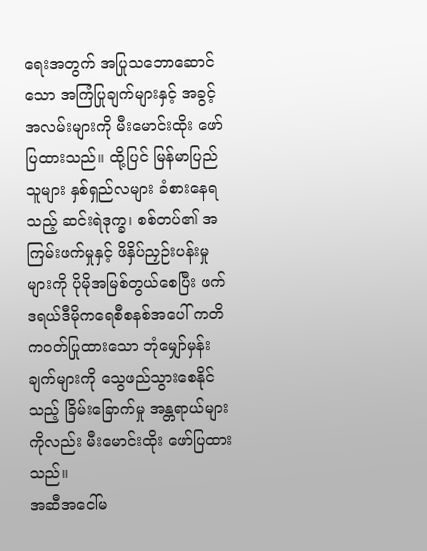ရေးအတွက် အပြုသဘောဆောင်သော အကြံပြုချက်များနှင့် အခွင့်အလမ်းများကို မီးမောင်းထိုး ဖော်ပြထားသည်။ ထို့ပြင် မြန်မာပြည်သူများ နှစ်ရှည်လများ ခံစားနေရသည့် ဆင်းရဲဒုက္ခ၊ စစ်တပ်၏ အကြမ်းဖက်မှုနှင့် ဖိနှိပ်ညှဉ်းပန်းမှုများကို ပိုမိုအမြစ်တွယ်စေပြီး ဖက်ဒရယ်ဒီမိုကရေစီစနစ်အပေါ် ကတိကဝတ်ပြုထားသော ဘုံမျှော်မှန်းချက်များကို သွေဖည်သွားစေနိုင်သည့် ခြိမ်းခြောက်မှု အန္တရာယ်များကိုလည်း မီးမောင်းထိုး ဖော်ပြထားသည်။
အဆီအငေါ်မ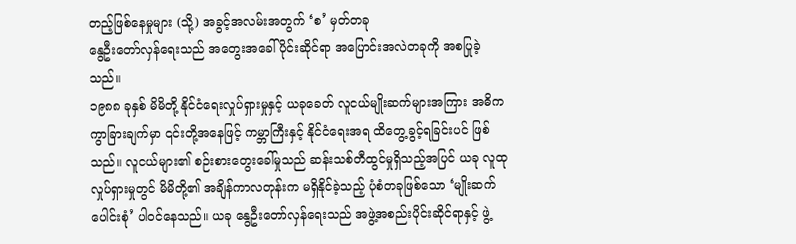တည့်ဖြစ်နေမှုများ (သို့) အခွင့်အလမ်းအတွက် ‘စ’ မှတ်တခု
နွေဦးတော်လှန်ရေးသည် အတွေးအခေါ်ပိုင်းဆိုင်ရာ အပြောင်းအလဲတခုကို အစပြုခဲ့သည်။
၁၉၈၈ ခုနှစ် မိမိတို့ နိုင်ငံရေးလှုပ်ရှားမှုနှင့် ယခုခေတ် လူငယ်မျိုးဆက်များအကြား အဓိက ကွာခြားချက်မှာ ၎င်းတို့အနေဖြင့် ကမ္ဘာကြီးနှင့် နိုင်ငံရေးအရ ထိတွေ့ခွင့်ရခြင်းပင် ဖြစ်သည်။ လူငယ်များ၏ စဉ်းစားတွေးခေါ်မှုသည် ဆန်းသစ်တီထွင်မှုရှိသည့်အပြင် ယခု လူထုလှုပ်ရှားမှုတွင် မိမိတို့၏ အချိန်ကာလတုန်းက မရှိနိုင်ခဲ့သည့် ပုံစံတခုဖြစ်သော ‘မျိုးဆက်ပေါင်းစုံ’ ပါဝင်နေသည်။ ယခု နွေဦးတော်လှန်ရေးသည် အဖွဲ့အစည်းပိုင်းဆိုင်ရာနှင့် ဖွဲ့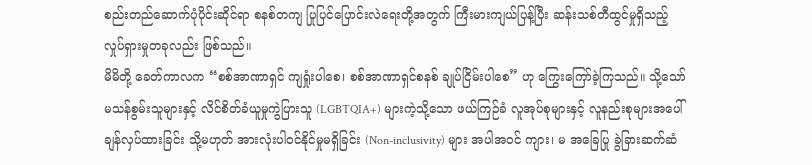စည်းတည်ဆောက်ပုံပိုင်းဆိုင်ရာ စနစ်တကျ ပြုပြင်ပြောင်းလဲရေးတို့အတွက် ကြီးမားကျယ်ပြန့်ပြီး ဆန်းသစ်တီထွင်မှုရှိသည့် လှုပ်ရှားမှုတခုလည်း ဖြစ်သည်။
မိမိတို့ ခေတ်ကာလက “စစ်အာဏာရှင် ကျရှုံးပါစေ၊ စစ်အာဏာရှင်စနစ် ချုပ်ငြိမ်းပါစေ” ဟု ကြွေးကြော်ခဲ့ကြသည်။ သို့သော် မသန်စွမ်းသူများနှင့် လိင်စိတ်ခံယူမှုကွဲပြားသူ (LGBTQIA+) များကဲ့သို့သော ဖယ်ကြဉ်ခံ လူအုပ်စုများနှင့် လူနည်းစုများအပေါ် ချန်လှပ်ထားခြင်း သို့မဟုတ် အားလုံးပါဝင်နိုင်မှုမရှိခြင်း (Non-inclusivity) များ အပါအဝင် ကျား၊ မ အခြေပြု ခွဲခြားဆက်ဆံ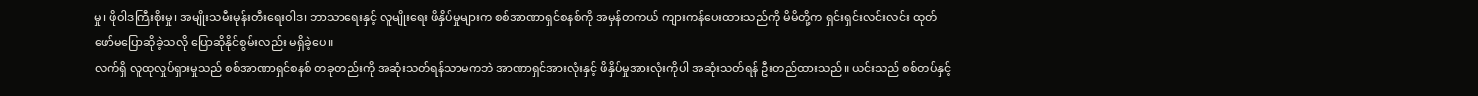မှု၊ ဖိုဝါဒကြီးစိုးမှု၊ အမျိုးသမီးမုန်းတီးရေးဝါဒ၊ ဘာသာရေးနှင့် လူမျိုးရေး ဖိနှိပ်မှုများက စစ်အာဏာရှင်စနစ်ကို အမှန်တကယ် ကျားကန်ပေးထားသည်ကို မိမိတို့က ရှင်းရှင်းလင်းလင်း ထုတ်ဖော်မပြောဆိုခဲ့သလို ပြောဆိုနိုင်စွမ်းလည်း မရှိခဲ့ပေ။
လက်ရှိ လူထုလှုပ်ရှားမှုသည် စစ်အာဏာရှင်စနစ် တခုတည်းကို အဆုံးသတ်ရန်သာမကဘဲ အာဏာရှင်အားလုံးနှင့် ဖိနှိပ်မှုအားလုံးကိုပါ အဆုံးသတ်ရန် ဦးတည်ထားသည်။ ယင်းသည် စစ်တပ်နှင့်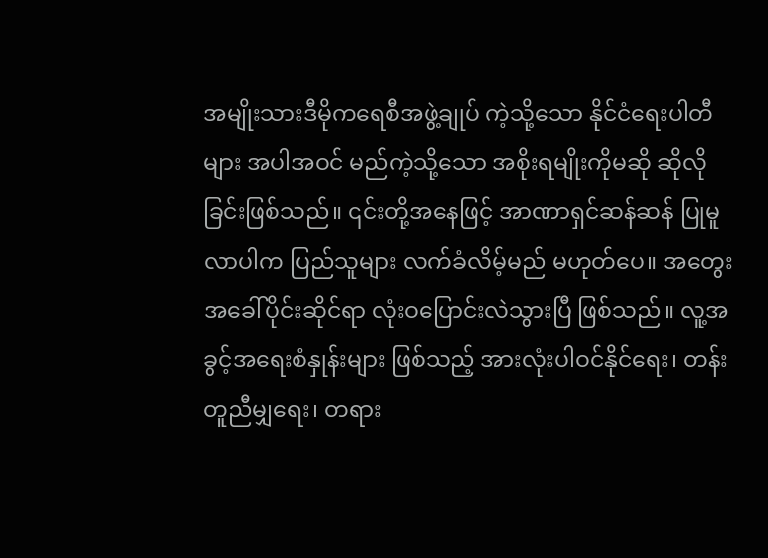အမျိုးသားဒီမိုကရေစီအဖွဲ့ချုပ် ကဲ့သို့သော နိုင်ငံရေးပါတီများ အပါအဝင် မည်ကဲ့သို့သော အစိုးရမျိုးကိုမဆို ဆိုလိုခြင်းဖြစ်သည်။ ၎င်းတို့အနေဖြင့် အာဏာရှင်ဆန်ဆန် ပြုမူလာပါက ပြည်သူများ လက်ခံလိမ့်မည် မဟုတ်ပေ။ အတွေးအခေါ်ပိုင်းဆိုင်ရာ လုံးဝပြောင်းလဲသွားပြီ ဖြစ်သည်။ လူ့အခွင့်အရေးစံနှုန်းများ ဖြစ်သည့် အားလုံးပါဝင်နိုင်ရေး၊ တန်းတူညီမျှရေး၊ တရား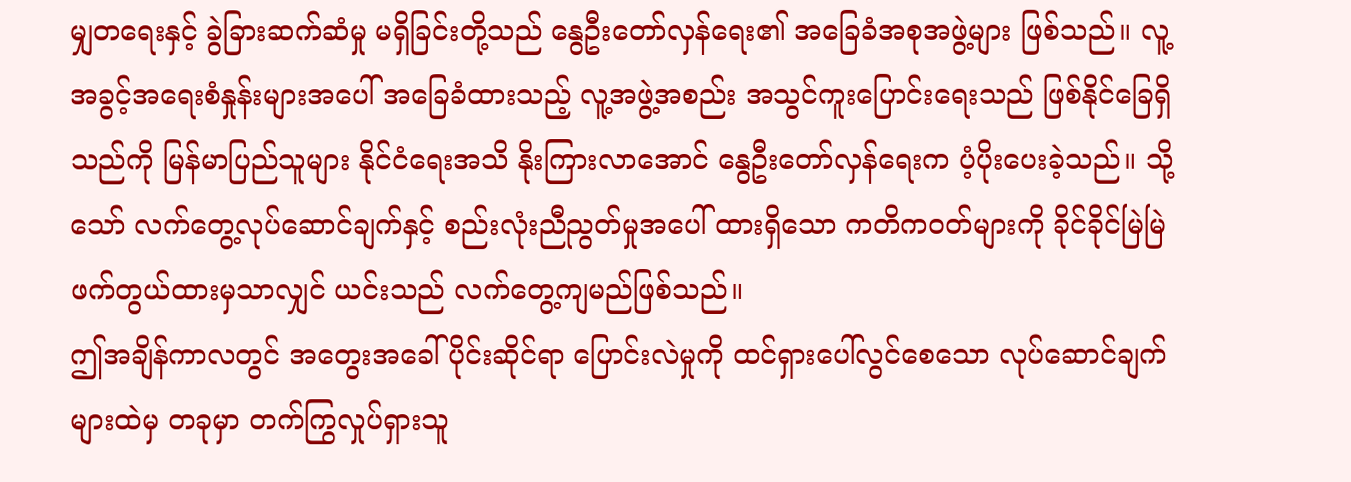မျှတရေးနှင့် ခွဲခြားဆက်ဆံမှု မရှိခြင်းတို့သည် နွေဦးတော်လှန်ရေး၏ အခြေခံအစုအဖွဲ့များ ဖြစ်သည်။ လူ့အခွင့်အရေးစံနှုန်းများအပေါ် အခြေခံထားသည့် လူ့အဖွဲ့အစည်း အသွင်ကူးပြောင်းရေးသည် ဖြစ်နိုင်ခြေရှိသည်ကို မြန်မာပြည်သူများ နိုင်ငံရေးအသိ နိုးကြားလာအောင် နွေဦးတော်လှန်ရေးက ပံ့ပိုးပေးခဲ့သည်။ သို့သော် လက်တွေ့လုပ်ဆောင်ချက်နှင့် စည်းလုံးညီညွတ်မှုအပေါ် ထားရှိသော ကတိကဝတ်များကို ခိုင်ခိုင်မြဲမြဲ ဖက်တွယ်ထားမှသာလျှင် ယင်းသည် လက်တွေ့ကျမည်ဖြစ်သည်။
ဤအချိန်ကာလတွင် အတွေးအခေါ်ပိုင်းဆိုင်ရာ ပြောင်းလဲမှုကို ထင်ရှားပေါ်လွင်စေသော လုပ်ဆောင်ချက်များထဲမှ တခုမှာ တက်ကြွလှုပ်ရှားသူ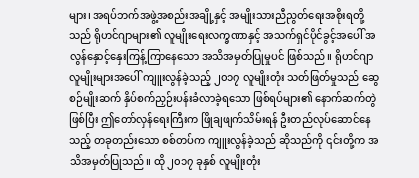များ၊ အရပ်ဘက်အဖွဲ့အစည်းအချို့နှင့် အမျိုးသားညီညွတ်ရေးအစိုးရတို့သည် ရိုဟင်ဂျာများ၏ လူမျိုးရေးလက္ခဏာနှင့် အသက်ရှင်ပိုင်ခွင့်အပေါ် အလွန်နှောင့်နှေးကြန့်ကြာနေသော အသိအမှတ်ပြုမှုပင် ဖြစ်သည်။ ရိုဟင်ဂျာလူမျိုးများအပေါ် ကျူးလွန်ခဲ့သည့် ၂၀၁၇ လူမျိုးတုံး သတ်ဖြတ်မှုသည် ဆွေစဉ်မျိုးဆက် နှိပ်စက်ညှဉ်းပန်းခံလာခဲ့ရသော ဖြစ်ရပ်များ၏ နောက်ဆက်တွဲဖြစ်ပြီး ဤတော်လှန်ရေးကြီးက ဖြိုချဖျက်သိမ်းရန် ဦးတည်လုပ်ဆောင်နေသည့် တခုတည်းသော စစ်တပ်က ကျူးလွန်ခဲ့သည် ဆိုသည်ကို ၎င်းတို့က အသိအမှတ်ပြုသည်။ ထို ၂၀၁၇ ခုနှစ် လူမျိုးတုံး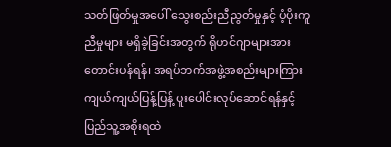သတ်ဖြတ်မှုအပေါ် သွေးစည်းညီညွတ်မှုနှင့် ပံ့ပိုးကူညီမှုများ မရှိခဲ့ခြင်းအတွက် ရိုဟင်ဂျာများအား တောင်းပန်ရန်၊ အရပ်ဘက်အဖွဲ့အစည်းများကြား ကျယ်ကျယ်ပြန့်ပြန့် ပူးပေါင်းလုပ်ဆောင်ရန်နှင့် ပြည်သူ့အစိုးရထဲ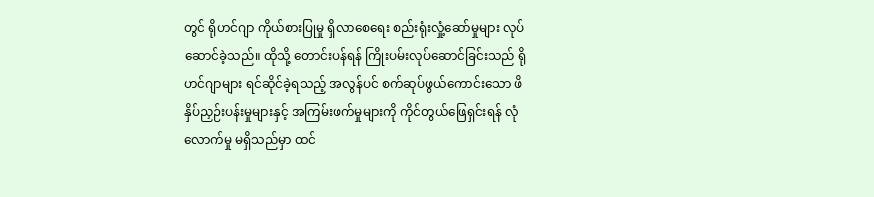တွင် ရိုဟင်ဂျာ ကိုယ်စားပြုမှု ရှိလာစေရေး စည်းရုံးလှုံ့ဆော်မှုများ လုပ်ဆောင်ခဲ့သည်။ ထိုသို့ တောင်းပန်ရန် ကြိုးပမ်းလုပ်ဆောင်ခြင်းသည် ရိုဟင်ဂျာများ ရင်ဆိုင်ခဲ့ရသည့် အလွန်ပင် စက်ဆုပ်ဖွယ်ကောင်းသော ဖိနှိပ်ညှဉ်းပန်းမှုများနှင့် အကြမ်းဖက်မှုများကို ကိုင်တွယ်ဖြေရှင်းရန် လုံလောက်မှု မရှိသည်မှာ ထင်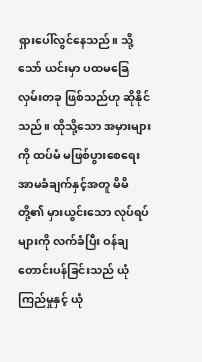ရှားပေါ်လွင်နေသည်။ သို့သော် ယင်းမှာ ပထမခြေလှမ်းတခု ဖြစ်သည်ဟု ဆိုနိုင်သည်။ ထိုသို့သော အမှားများကို ထပ်မံ မဖြစ်ပွားစေရေး အာမခံချက်နှင့်အတူ မိမိတို့၏ မှားယွင်းသော လုပ်ရပ်များကို လက်ခံပြီး ဝန်ချတောင်းပန်ခြင်းသည် ယုံကြည်မှုနှင့် ယုံ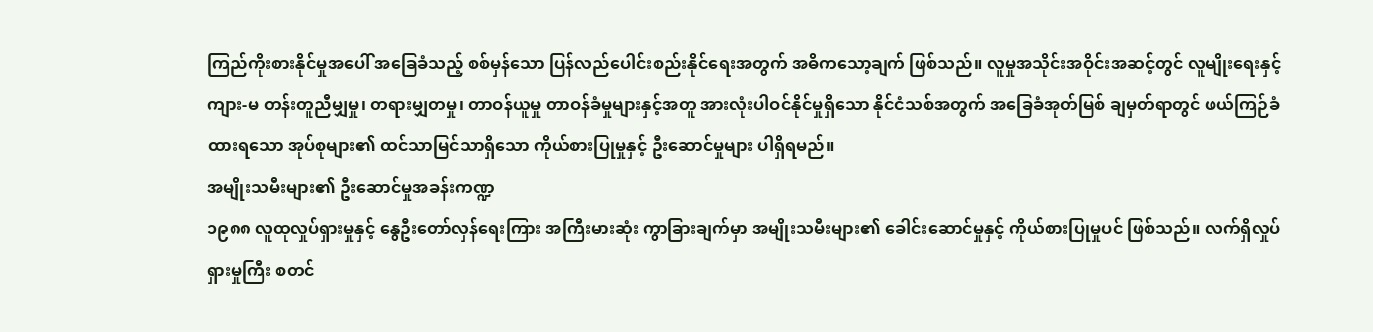ကြည်ကိုးစားနိုင်မှုအပေါ် အခြေခံသည့် စစ်မှန်သော ပြန်လည်ပေါင်းစည်းနိုင်ရေးအတွက် အဓိကသော့ချက် ဖြစ်သည်။ လူမှုအသိုင်းအဝိုင်းအဆင့်တွင် လူမျိုးရေးနှင့် ကျား-မ တန်းတူညီမျှမှု၊ တရားမျှတမှု၊ တာဝန်ယူမှု တာဝန်ခံမှုများနှင့်အတူ အားလုံးပါဝင်နိုင်မှုရှိသော နိုင်ငံသစ်အတွက် အခြေခံအုတ်မြစ် ချမှတ်ရာတွင် ဖယ်ကြဉ်ခံထားရသော အုပ်စုများ၏ ထင်သာမြင်သာရှိသော ကိုယ်စားပြုမှုနှင့် ဦးဆောင်မှုများ ပါရှိရမည်။
အမျိုးသမီးများ၏ ဦးဆောင်မှုအခန်းကဏ္ဍ
၁၉၈၈ လူထုလှုပ်ရှားမှုနှင့် နွေဦးတော်လှန်ရေးကြား အကြီးမားဆုံး ကွာခြားချက်မှာ အမျိုးသမီးများ၏ ခေါင်းဆောင်မှုနှင့် ကိုယ်စားပြုမှုပင် ဖြစ်သည်။ လက်ရှိလှုပ်ရှားမှုကြီး စတင်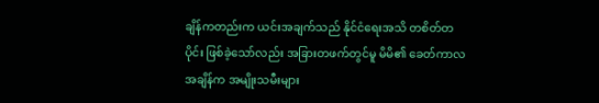ချိန်ကတည်းက ယင်းအချက်သည် နိုင်ငံရေးအသိ တစိတ်တပိုင်း ဖြစ်ခဲ့သော်လည်း အခြားတဖက်တွင်မူ မိမိ၏ ခေတ်ကာလအချိန်က အမျိုးသမီးများ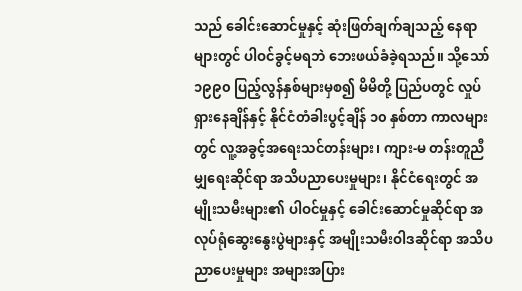သည် ခေါင်းဆောင်မှုနှင့် ဆုံးဖြတ်ချက်ချသည့် နေရာများတွင် ပါဝင်ခွင့်မရဘဲ ဘေးဖယ်ခံခဲ့ရသည်။ သို့သော် ၁၉၉၀ ပြည့်လွန်နှစ်များမှစ၍ မိမိတို့ ပြည်ပတွင် လှုပ်ရှားနေချိန်နှင့် နိုင်ငံတံခါးပွင့်ချိန် ၁၀ နှစ်တာ ကာလများတွင် လူ့အခွင့်အရေးသင်တန်းများ၊ ကျား-မ တန်းတူညီမျှရေးဆိုင်ရာ အသိပညာပေးမှုများ၊ နိုင်ငံရေးတွင် အမျိုးသမီးများ၏ ပါဝင်မှုနှင့် ခေါင်းဆောင်မှုဆိုင်ရာ အလုပ်ရုံဆွေးနွေးပွဲများနှင့် အမျိုးသမီးဝါဒဆိုင်ရာ အသိပညာပေးမှုများ အများအပြား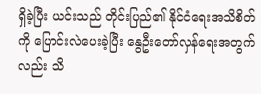ရှိခဲ့ပြီး ယင်းသည် တိုင်းပြည်၏ နိုင်ငံရေးအသိစိတ်ကို ပြောင်းလဲပေးခဲ့ပြီး နွေဦးတော်လှန်ရေးအတွက်လည်း သိ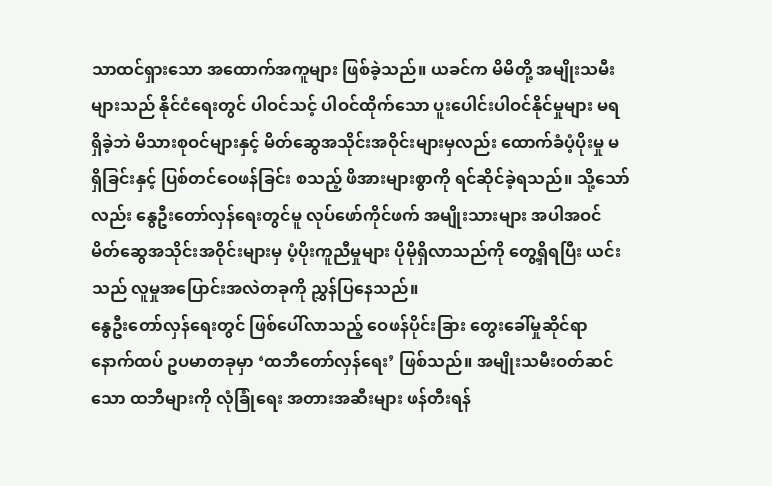သာထင်ရှားသော အထောက်အကူများ ဖြစ်ခဲ့သည်။ ယခင်က မိမိတို့ အမျိုးသမီးများသည် နိုင်ငံရေးတွင် ပါဝင်သင့် ပါဝင်ထိုက်သော ပူးပေါင်းပါဝင်နိုင်မှုများ မရရှိခဲ့ဘဲ မိသားစုဝင်များနှင့် မိတ်ဆွေအသိုင်းအဝိုင်းများမှလည်း ထောက်ခံပံ့ပိုးမှု မရှိခြင်းနှင့် ပြစ်တင်ဝေဖန်ခြင်း စသည့် ဖိအားများစွာကို ရင်ဆိုင်ခဲ့ရသည်။ သို့သော်လည်း နွေဦးတော်လှန်ရေးတွင်မူ လုပ်ဖော်ကိုင်ဖက် အမျိုးသားများ အပါအဝင် မိတ်ဆွေအသိုင်းအဝိုင်းများမှ ပံ့ပိုးကူညီမှုများ ပိုမိုရှိလာသည်ကို တွေ့ရှိရပြီး ယင်းသည် လူမှုအပြောင်းအလဲတခုကို ညွှန်ပြနေသည်။
နွေဦးတော်လှန်ရေးတွင် ဖြစ်ပေါ်လာသည့် ဝေဖန်ပိုင်းခြား တွေးခေါ်မှုဆိုင်ရာ နောက်ထပ် ဥပမာတခုမှာ ‘ထဘီတော်လှန်ရေး’ ဖြစ်သည်။ အမျိုးသမီးဝတ်ဆင်သော ထဘီများကို လုံခြုံရေး အတားအဆီးများ ဖန်တီးရန်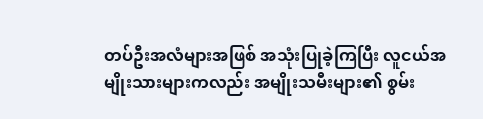တပ်ဦးအလံများအဖြစ် အသုံးပြုခဲ့ကြပြီး လူငယ်အမျိုးသားများကလည်း အမျိုးသမီးများ၏ စွမ်း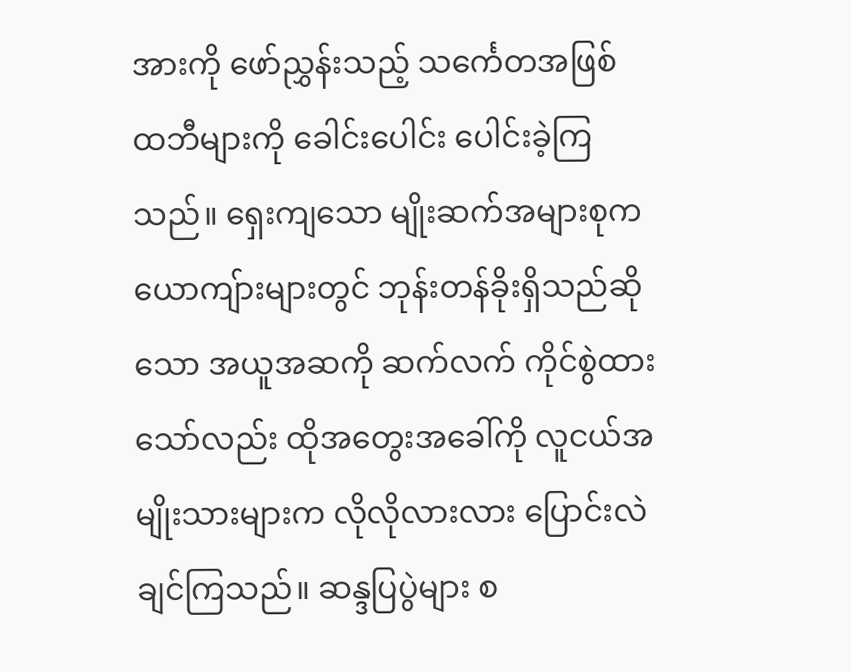အားကို ဖော်ညွှန်းသည့် သင်္ကေတအဖြစ် ထဘီများကို ခေါင်းပေါင်း ပေါင်းခဲ့ကြသည်။ ရှေးကျသော မျိုးဆက်အများစုက ယောကျ်ားများတွင် ဘုန်းတန်ခိုးရှိသည်ဆိုသော အယူအဆကို ဆက်လက် ကိုင်စွဲထားသော်လည်း ထိုအတွေးအခေါ်ကို လူငယ်အမျိုးသားများက လိုလိုလားလား ပြောင်းလဲချင်ကြသည်။ ဆန္ဒပြပွဲများ စ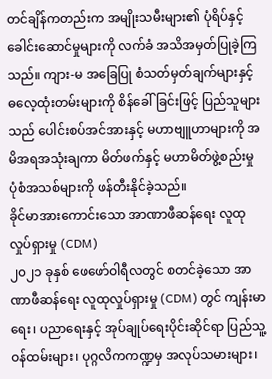တင်ချိန်ကတည်းက အမျိုးသမီးများ၏ ပုံရိပ်နှင့် ခေါင်းဆောင်မှုများကို လက်ခံ အသိအမှတ်ပြုခဲ့ကြသည်။ ကျား-မ အခြေပြု စံသတ်မှတ်ချက်များနှင့် ဓလေ့ထုံးတမ်းများကို စိန်ခေါ်ခြင်းဖြင့် ပြည်သူများသည် ပေါင်းစပ်အင်အားနှင့် မဟာဗျူဟာများကို အမိအရအသုံးချကာ မိတ်ဖက်နှင့် မဟာမိတ်ဖွဲ့စည်းမှု ပုံစံအသစ်များကို ဖန်တီးနိုင်ခဲ့သည်။
ခိုင်မာအားကောင်းသော အာဏာဖီဆန်ရေး လူထုလှုပ်ရှားမှု (CDM)
၂၀၂၁ ခုနှစ် ဖေဖော်ဝါရီလတွင် စတင်ခဲ့သော အာဏာဖီဆန်ရေး လူထုလှုပ်ရှားမှု (CDM) တွင် ကျန်းမာရေး၊ ပညာရေးနှင့် အုပ်ချုပ်ရေးပိုင်းဆိုင်ရာ ပြည်သူ့ဝန်ထမ်းများ၊ ပုဂ္ဂလိကကဏ္ဍမှ အလုပ်သမားများ၊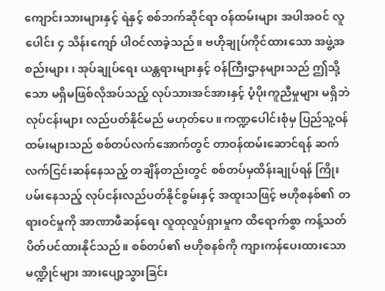ကျောင်းသားများနှင့် ရဲနှင့် စစ်ဘက်ဆိုင်ရာ ဝန်ထမ်းများ အပါအဝင် လူပေါင်း ၄ သိန်းကျော် ပါဝင်လာခဲ့သည်။ ဗဟိုချုပ်ကိုင်ထားသော အဖွဲ့အစည်းများ၊ အုပ်ချုပ်ရေး ယန္တရားများနှင့် ဝန်ကြီးဌာနများသည် ဤသို့သော မရှိမဖြစ်လိုအပ်သည့် လုပ်သားအင်အားနှင့် ပံ့ပိုးကူညီမှုများ မရှိဘဲ လုပ်ငန်းများ လည်ပတ်နိုင်မည် မဟုတ်ပေ။ ကဏ္ဍပေါင်းစုံမှ ပြည်သူ့ဝန်ထမ်းများသည် စစ်တပ်လက်အောက်တွင် တာဝန်ထမ်းဆောင်ရန် ဆက်လက်ငြင်းဆန်နေသည့် တချိန်တည်းတွင် စစ်တပ်မှထိန်းချုပ်ရန် ကြိုးပမ်းနေသည့် လုပ်ငန်းလည်ပတ်နိုင်စွမ်းနှင့် အထူးသဖြင့် ဗဟိုစနစ်၏ တရားဝင်မှုကို အာဏာဖီဆန်ရေး လူထုလှုပ်ရှားမှုက ထိရောက်စွာ ကန့်သတ်ပိတ်ပင်ထားနိုင်သည်။ စစ်တပ်၏ ဗဟိုစနစ်ကို ကျားကန်ပေးထားသော မဏ္ဍိုင်များ အားပျော့သွားခြင်း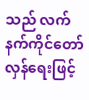သည် လက်နက်ကိုင်တော်လှန်ရေးဖြင့်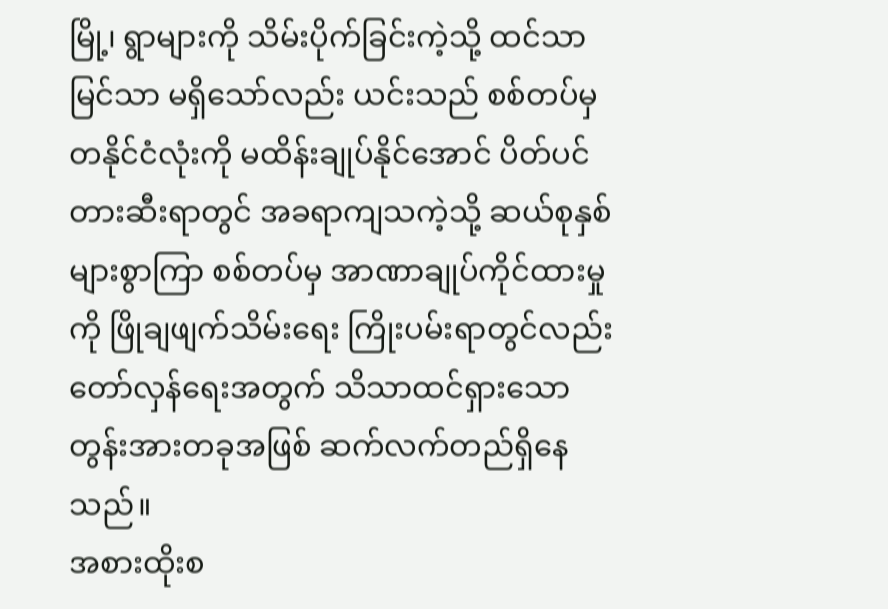မြို့၊ ရွာများကို သိမ်းပိုက်ခြင်းကဲ့သို့ ထင်သာမြင်သာ မရှိသော်လည်း ယင်းသည် စစ်တပ်မှ တနိုင်ငံလုံးကို မထိန်းချုပ်နိုင်အောင် ပိတ်ပင်တားဆီးရာတွင် အခရာကျသကဲ့သို့ ဆယ်စုနှစ် များစွာကြာ စစ်တပ်မှ အာဏာချုပ်ကိုင်ထားမှုကို ဖြိုချဖျက်သိမ်းရေး ကြိုးပမ်းရာတွင်လည်း တော်လှန်ရေးအတွက် သိသာထင်ရှားသော တွန်းအားတခုအဖြစ် ဆက်လက်တည်ရှိနေသည်။
အစားထိုးစ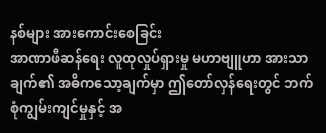နစ်များ အားကောင်းစေခြင်း
အာဏာဖီဆန်ရေး လူထုလှုပ်ရှားမှု မဟာဗျူဟာ အားသာချက်၏ အဓိကသော့ချက်မှာ ဤတော်လှန်ရေးတွင် ဘက်စုံကျွမ်းကျင်မှုနှင့် အ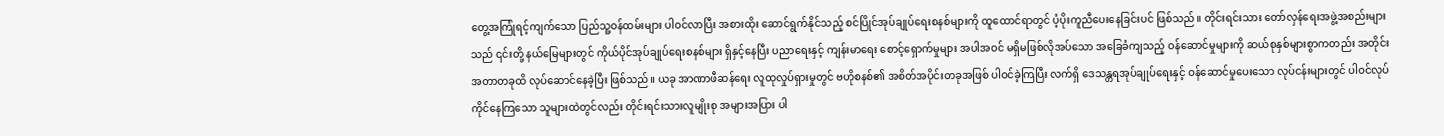တွေ့အကြုံရင့်ကျက်သော ပြည်သူ့ဝန်ထမ်းများ ပါဝင်လာပြီး အစားထိုး ဆောင်ရွက်နိုင်သည့် စင်ပြိုင်အုပ်ချုပ်ရေးစနစ်များကို ထူထောင်ရာတွင် ပံ့ပိုးကူညီပေးနေခြင်းပင် ဖြစ်သည်။ တိုင်းရင်းသား တော်လှန်ရေးအဖွဲ့အစည်းများသည် ၎င်းတို့ နယ်မြေများတွင် ကိုယ်ပိုင်အုပ်ချုပ်ရေးစနစ်များ ရှိနှင့်နေပြီး ပညာရေးနှင့် ကျန်းမာရေး စောင့်ရှောက်မှုများ အပါအဝင် မရှိမဖြစ်လိုအပ်သော အခြေခံကျသည့် ဝန်ဆောင်မှုများကို ဆယ်စုနှစ်များစွာကတည်း အတိုင်းအတာတခုထိ လုပ်ဆောင်နေခဲ့ပြီး ဖြစ်သည်။ ယခု အာဏာဖီဆန်ရေး လူထုလှုပ်ရှားမှုတွင် ဗဟိုစနစ်၏ အစိတ်အပိုင်းတခုအဖြစ် ပါဝင်ခဲ့ကြပြီး လက်ရှိ ဒေသန္တရအုပ်ချုပ်ရေးနှင့် ဝန်ဆောင်မှုပေးသော လုပ်ငန်းများတွင် ပါဝင်လုပ်ကိုင်နေကြသော သူများထဲတွင်လည်း တိုင်းရင်းသားလူမျိုးစု အများအပြား ပါ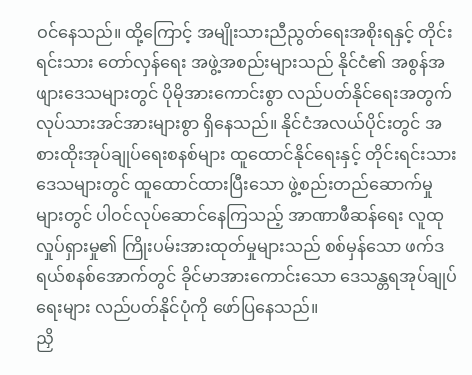ဝင်နေသည်။ ထို့ကြောင့် အမျိုးသားညီညွတ်ရေးအစိုးရနှင့် တိုင်းရင်းသား တော်လှန်ရေး အဖွဲ့အစည်းများသည် နိုင်ငံ၏ အစွန်အဖျားဒေသများတွင် ပိုမိုအားကောင်းစွာ လည်ပတ်နိုင်ရေးအတွက် လုပ်သားအင်အားများစွာ ရှိနေသည်။ နိုင်ငံအလယ်ပိုင်းတွင် အစားထိုးအုပ်ချုပ်ရေးစနစ်များ ထူထောင်နိုင်ရေးနှင့် တိုင်းရင်းသားဒေသများတွင် ထူထောင်ထားပြီးသော ဖွဲ့စည်းတည်ဆောက်မှုများတွင် ပါဝင်လုပ်ဆောင်နေကြသည့် အာဏာဖီဆန်ရေး လူထုလှုပ်ရှားမှု၏ ကြိုးပမ်းအားထုတ်မှုများသည် စစ်မှန်သော ဖက်ဒရယ်စနစ်အောက်တွင် ခိုင်မာအားကောင်းသော ဒေသန္တရအုပ်ချုပ်ရေးများ လည်ပတ်နိုင်ပုံကို ဖော်ပြနေသည်။
ညှိ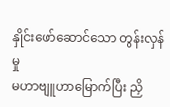နှိုင်းဖော်ဆောင်သော တွန်းလှန်မှု
မဟာဗျူဟာမြောက်ပြီး ညှိ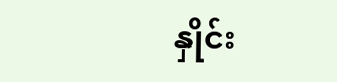နှိုင်း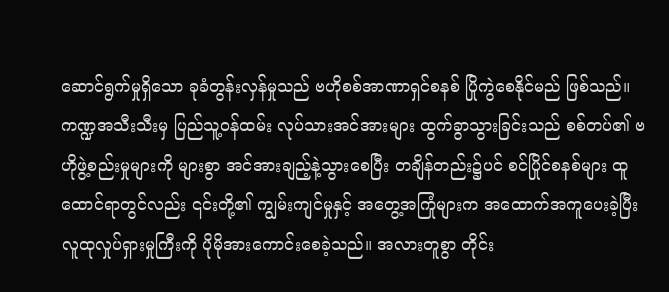ဆောင်ရွက်မှုရှိသော ခုခံတွန်းလှန်မှုသည် ဗဟိုစစ်အာဏာရှင်စနစ် ပြိုကွဲစေနိုင်မည် ဖြစ်သည်။ ကဏ္ဍအသီးသီးမှ ပြည်သူ့ဝန်ထမ်း လုပ်သားအင်အားများ ထွက်ခွာသွားခြင်းသည် စစ်တပ်၏ ဗဟိုဖွဲ့စည်းမှုများကို များစွာ အင်အားချည့်နဲ့သွားစေပြီး တချိန်တည်း၌ပင် စင်ပြိုင်စနစ်များ ထူထောင်ရာတွင်လည်း ၎င်းတို့၏ ကျွမ်းကျင်မှုနှင့် အတွေ့အကြုံများက အထောက်အကူပေးခဲ့ပြီး လူထုလှုပ်ရှားမှုကြီးကို ပိုမိုအားကောင်းစေခဲ့သည်။ အလားတူစွာ တိုင်း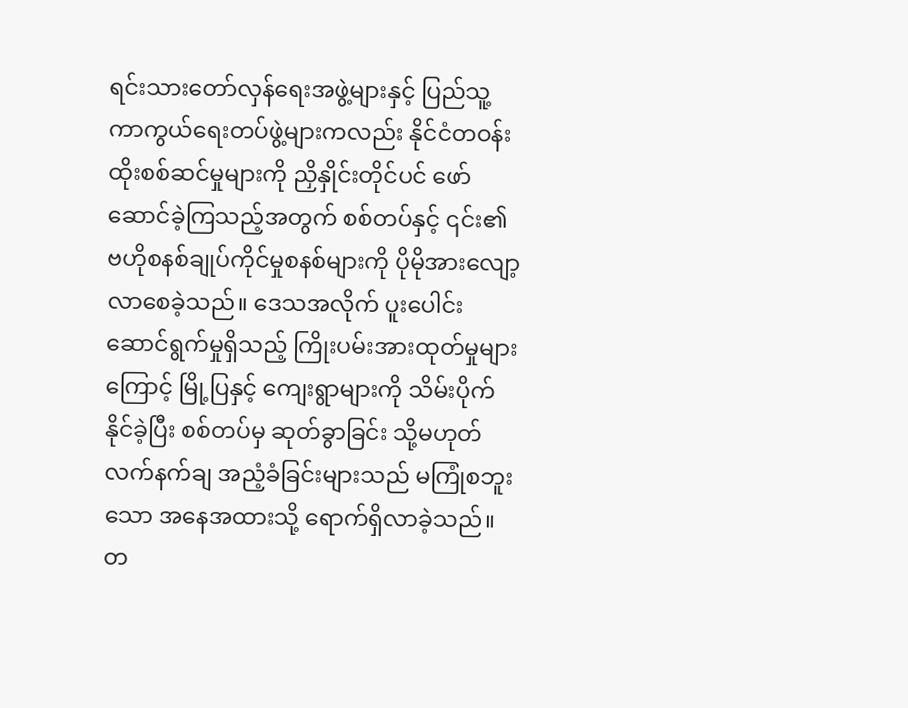ရင်းသားတော်လှန်ရေးအဖွဲ့များနှင့် ပြည်သူ့ကာကွယ်ရေးတပ်ဖွဲ့များကလည်း နိုင်ငံတဝန်း ထိုးစစ်ဆင်မှုများကို ညှိနှိုင်းတိုင်ပင် ဖော်ဆောင်ခဲ့ကြသည့်အတွက် စစ်တပ်နှင့် ၎င်း၏ ဗဟိုစနစ်ချုပ်ကိုင်မှုစနစ်များကို ပိုမိုအားလျော့လာစေခဲ့သည်။ ဒေသအလိုက် ပူးပေါင်းဆောင်ရွက်မှုရှိသည့် ကြိုးပမ်းအားထုတ်မှုများကြောင့် မြို့ပြနှင့် ကျေးရွာများကို သိမ်းပိုက်နိုင်ခဲ့ပြီး စစ်တပ်မှ ဆုတ်ခွာခြင်း သို့မဟုတ် လက်နက်ချ အညံ့ခံခြင်းများသည် မကြုံစဘူးသော အနေအထားသို့ ရောက်ရှိလာခဲ့သည်။ တ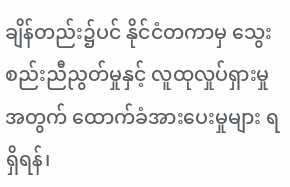ချိန်တည်း၌ပင် နိုင်ငံတကာမှ သွေးစည်းညီညွတ်မှုနှင့် လူထုလှုပ်ရှားမှုအတွက် ထောက်ခံအားပေးမှုများ ရရှိရန်၊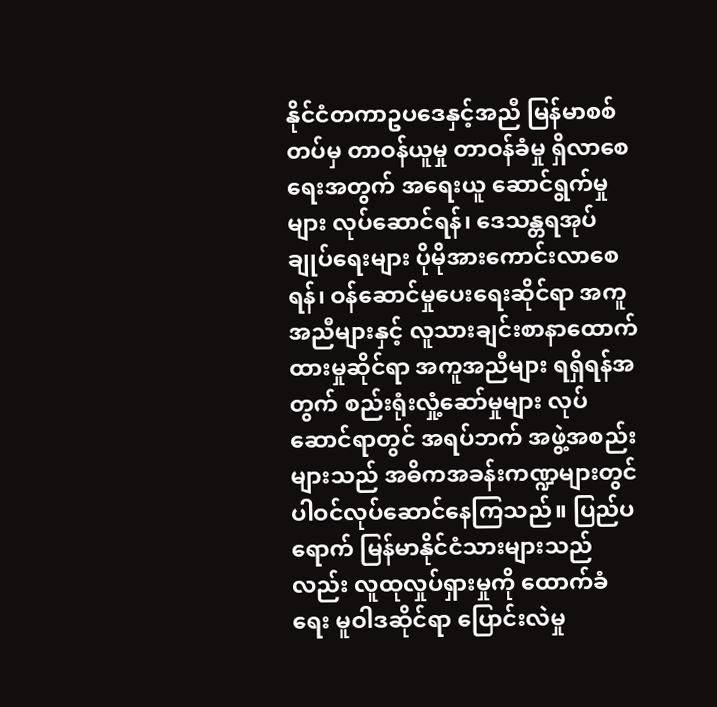နိုင်ငံတကာဥပဒေနှင့်အညီ မြန်မာစစ်တပ်မှ တာဝန်ယူမှု တာဝန်ခံမှု ရှိလာစေရေးအတွက် အရေးယူ ဆောင်ရွက်မှုများ လုပ်ဆောင်ရန်၊ ဒေသန္တရအုပ်ချုပ်ရေးများ ပိုမိုအားကောင်းလာစေရန်၊ ဝန်ဆောင်မှုပေးရေးဆိုင်ရာ အကူအညီများနှင့် လူသားချင်းစာနာထောက်ထားမှုဆိုင်ရာ အကူအညီများ ရရှိရန်အတွက် စည်းရုံးလှုံ့ဆော်မှုများ လုပ်ဆောင်ရာတွင် အရပ်ဘက် အဖွဲ့အစည်းများသည် အဓိကအခန်းကဏ္ဍများတွင် ပါဝင်လုပ်ဆောင်နေကြသည်။ ပြည်ပရောက် မြန်မာနိုင်ငံသားများသည်လည်း လူထုလှုပ်ရှားမှုကို ထောက်ခံရေး မူဝါဒဆိုင်ရာ ပြောင်းလဲမှု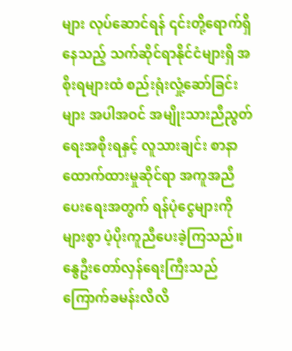များ လုပ်ဆောင်ရန် ၎င်းတို့ရောက်ရှိနေသည့် သက်ဆိုင်ရာနိုင်ငံများရှိ အစိုးရများထံ စည်းရုံးလှုံ့ဆော်ခြင်းများ အပါအဝင် အမျိုးသားညီညွတ်ရေးအစိုးရနှင့် လူသားချင်း စာနာထောက်ထားမှုဆိုင်ရာ အကူအညီပေးရေးအတွက် ရန်ပုံငွေများကို များစွာ ပံ့ပိုးကူညီပေးခဲ့ကြသည်။
နွေဦးတော်လှန်ရေးကြီးသည် ကြောက်ခမန်းလိလိ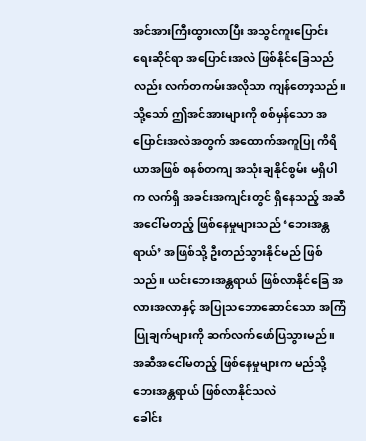အင်အားကြီးထွားလာပြီး အသွင်ကူးပြောင်းရေးဆိုင်ရာ အပြောင်းအလဲ ဖြစ်နိုင်ခြေသည်လည်း လက်တကမ်းအလိုသာ ကျန်တော့သည်။ သို့သော် ဤအင်အားများကို စစ်မှန်သော အပြောင်းအလဲအတွက် အထောက်အကူပြု ကိရိယာအဖြစ် စနစ်တကျ အသုံးချနိုင်စွမ်း မရှိပါက လက်ရှိ အခင်းအကျင်းတွင် ရှိနေသည့် အဆီအငေါ်မတည့် ဖြစ်နေမှုများသည် ‘ဘေးအန္တရာယ်’ အဖြစ်သို့ ဦးတည်သွားနိုင်မည် ဖြစ်သည်။ ယင်းဘေးအန္တရာယ် ဖြစ်လာနိုင်ခြေ အလားအလာနှင့် အပြုသဘောဆောင်သော အကြံပြုချက်များကို ဆက်လက်ဖော်ပြသွားမည်။
အဆီအငေါ်မတည့် ဖြစ်နေမှုများက မည်သို့ ဘေးအန္တရာယ် ဖြစ်လာနိုင်သလဲ
ခေါင်း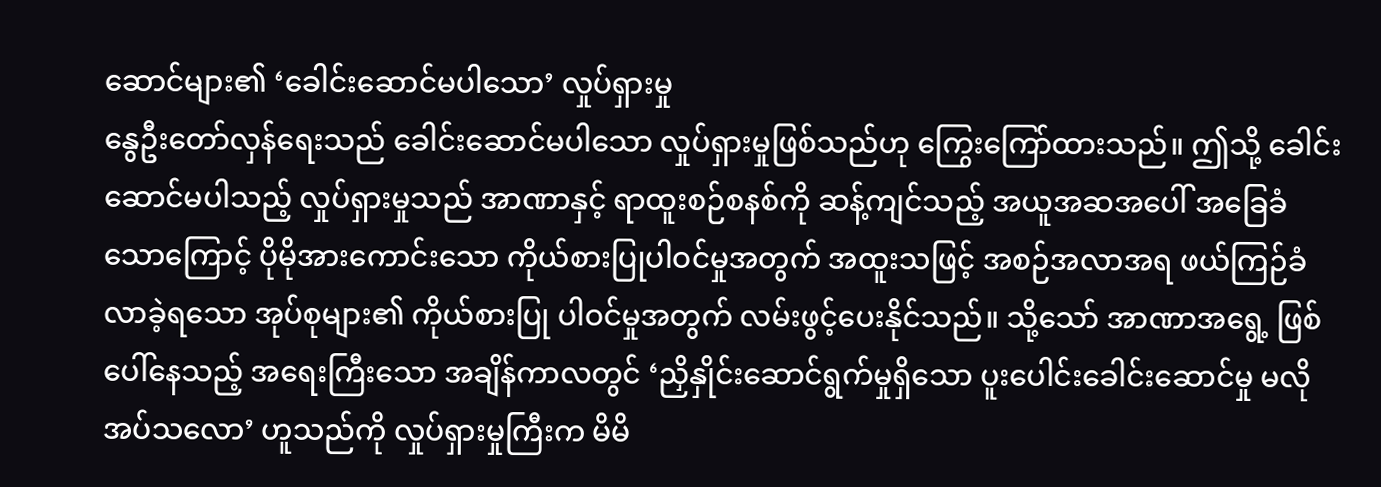ဆောင်များ၏ ‘ခေါင်းဆောင်မပါသော’ လှုပ်ရှားမှု
နွေဦးတော်လှန်ရေးသည် ခေါင်းဆောင်မပါသော လှုပ်ရှားမှုဖြစ်သည်ဟု ကြွေးကြော်ထားသည်။ ဤသို့ ခေါင်းဆောင်မပါသည့် လှုပ်ရှားမှုသည် အာဏာနှင့် ရာထူးစဉ်စနစ်ကို ဆန့်ကျင်သည့် အယူအဆအပေါ် အခြေခံသောကြောင့် ပိုမိုအားကောင်းသော ကိုယ်စားပြုပါဝင်မှုအတွက် အထူးသဖြင့် အစဉ်အလာအရ ဖယ်ကြဉ်ခံလာခဲ့ရသော အုပ်စုများ၏ ကိုယ်စားပြု ပါဝင်မှုအတွက် လမ်းဖွင့်ပေးနိုင်သည်။ သို့သော် အာဏာအရွေ့ ဖြစ်ပေါ်နေသည့် အရေးကြီးသော အချိန်ကာလတွင် ‘ညှိနှိုင်းဆောင်ရွက်မှုရှိသော ပူးပေါင်းခေါင်းဆောင်မှု မလိုအပ်သလော’ ဟူသည်ကို လှုပ်ရှားမှုကြီးက မိမိ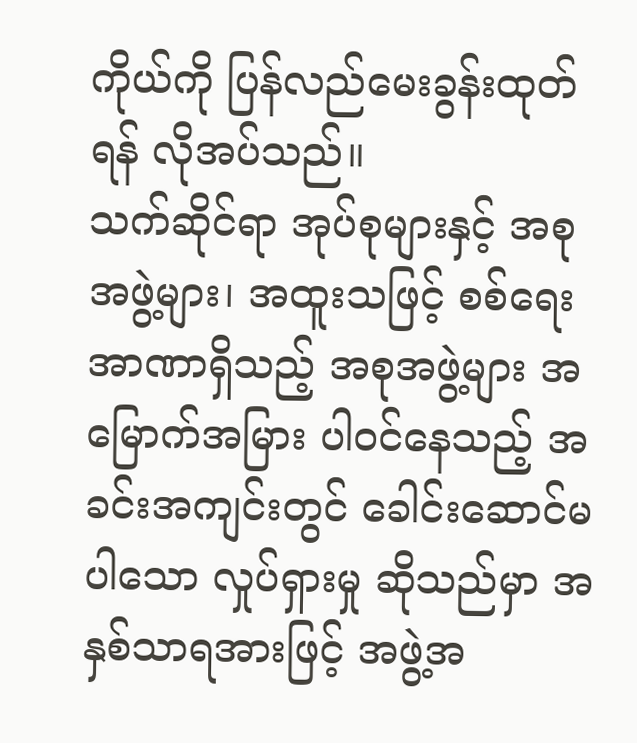ကိုယ်ကို ပြန်လည်မေးခွန်းထုတ်ရန် လိုအပ်သည်။
သက်ဆိုင်ရာ အုပ်စုများနှင့် အစုအဖွဲ့များ၊ အထူးသဖြင့် စစ်ရေးအာဏာရှိသည့် အစုအဖွဲ့များ အမြောက်အမြား ပါဝင်နေသည့် အခင်းအကျင်းတွင် ခေါင်းဆောင်မပါသော လှုပ်ရှားမှု ဆိုသည်မှာ အနှစ်သာရအားဖြင့် အဖွဲ့အ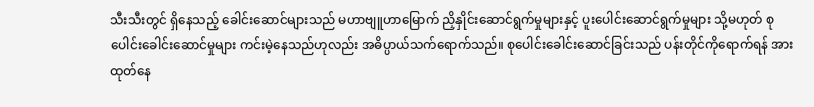သီးသီးတွင် ရှိနေသည့် ခေါင်းဆောင်များသည် မဟာဗျူဟာမြောက် ညှိနှိုင်းဆောင်ရွက်မှုများနှင့် ပူးပေါင်းဆောင်ရွက်မှုများ သို့မဟုတ် စုပေါင်းခေါင်းဆောင်မှုများ ကင်းမဲ့နေသည်ဟုလည်း အဓိပ္ပာယ်သက်ရောက်သည်။ စုပေါင်းခေါင်းဆောင်ခြင်းသည် ပန်းတိုင်ကိုရောက်ရန် အားထုတ်နေ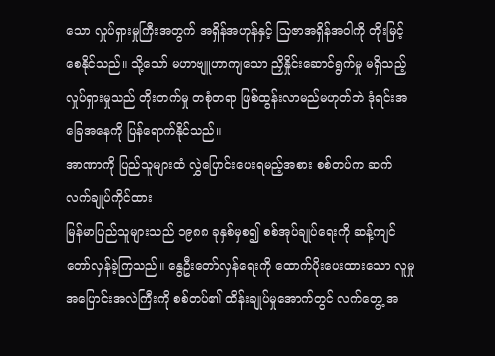သော လှုပ်ရှားမှုကြီးအတွက် အရှိန်အဟုန်နှင့် သြဇာအရှိန်အဝါကို တိုးမြင့်စေနိုင်သည်။ သို့သော် မဟာဗျူဟာကျသော ညှိနှိုင်းဆောင်ရွက်မှု မရှိသည့် လှုပ်ရှားမှုသည် တိုးတက်မှု တစုံတရာ ဖြစ်ထွန်းလာမည်မဟုတ်ဘဲ ဒုံရင်းအခြေအနေကို ပြန်ရောက်နိုင်သည်။
အာဏာကို ပြည်သူများထံ လွှဲပြောင်းပေးရမည့်အစား စစ်တပ်က ဆက်လက်ချုပ်ကိုင်ထား
မြန်မာပြည်သူများသည် ၁၉၈၈ ခုနှစ်မှစ၍ စစ်အုပ်ချုပ်ရေးကို ဆန့်ကျင်တော်လှန်ခဲ့ကြသည်။ နွေဦးတော်လှန်ရေးကို ထောက်ပိုးပေးထားသော လူမှုအပြောင်းအလဲကြီးကို စစ်တပ်၏ ထိန်းချုပ်မှုအောက်တွင် လက်တွေ့ အ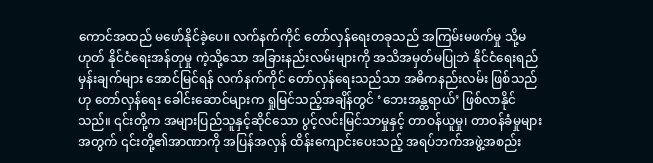ကောင်အထည် မဖော်နိုင်ခဲ့ပေ။ လက်နက်ကိုင် တော်လှန်ရေးတခုသည် အကြမ်းမဖက်မှု သို့မဟုတ် နိုင်ငံရေးအန်တုမှု ကဲ့သို့သော အခြားနည်းလမ်းများကို အသိအမှတ်မပြုဘဲ နိုင်ငံရေးရည်မှန်းချက်များ အောင်မြင်ရန် လက်နက်ကိုင် တော်လှန်ရေးသည်သာ အဓိကနည်းလမ်း ဖြစ်သည်ဟု တော်လှန်ရေး ခေါင်းဆောင်များက ရှုမြင်သည့်အချိန်တွင် ‘ဘေးအန္တရာယ်’ ဖြစ်လာနိုင်သည်။ ၎င်းတို့က အများပြည်သူနှင့်ဆိုင်သော ပွင့်လင်းမြင်သာမှုနှင့် တာဝန်ယူမှု၊ တာဝန်ခံမှုများအတွက် ၎င်းတို့၏အာဏာကို အပြန်အလှန် ထိန်းကျောင်းပေးသည့် အရပ်ဘက်အဖွဲ့အစည်း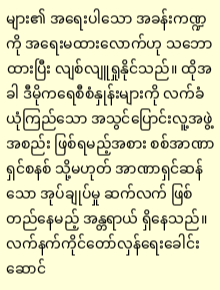များ၏ အရေးပါသော အခန်းကဏ္ဍကို အရေးမထားလောက်ဟု သဘောထားပြီး လျစ်လျူရှုနိုင်သည်။ ထိုအခါ ဒီမိုကရေစီစံနှုန်းများကို လက်ခံယုံကြည်သော အသွင်ပြောင်းလူ့အဖွဲ့အစည်း ဖြစ်ရမည့်အစား စစ်အာဏာရှင်စနစ် သို့မဟုတ် အာဏာရှင်ဆန်သော အုပ်ချုပ်မှု ဆက်လက် ဖြစ်တည်နေမည့် အန္တရာယ် ရှိနေသည်။
လက်နက်ကိုင်တော်လှန်ရေးခေါင်းဆောင်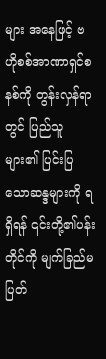များ အနေဖြင့် ဗဟိုစစ်အာဏာရှင်စနစ်ကို တွန်းလှန်ရာတွင် ပြည်သူများ၏ ပြင်းပြသောဆန္ဒများကို ရရှိရန် ၎င်းတို့၏ပန်းတိုင်ကို မျက်ခြည်မပြတ်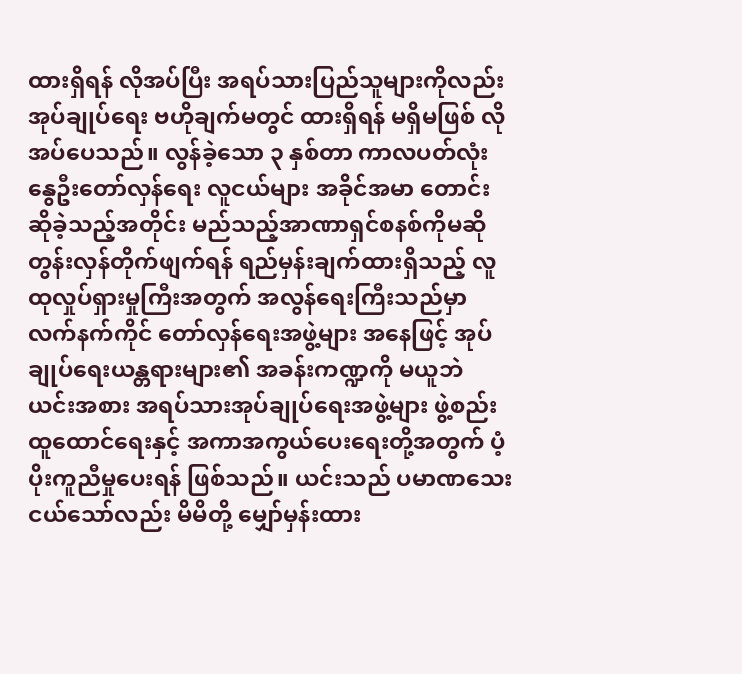ထားရှိရန် လိုအပ်ပြီး အရပ်သားပြည်သူများကိုလည်း အုပ်ချုပ်ရေး ဗဟိုချက်မတွင် ထားရှိရန် မရှိမဖြစ် လိုအပ်ပေသည်။ လွန်ခဲ့သော ၃ နှစ်တာ ကာလပတ်လုံး နွေဦးတော်လှန်ရေး လူငယ်များ အခိုင်အမာ တောင်းဆိုခဲ့သည့်အတိုင်း မည်သည့်အာဏာရှင်စနစ်ကိုမဆို တွန်းလှန်တိုက်ဖျက်ရန် ရည်မှန်းချက်ထားရှိသည့် လူထုလှုပ်ရှားမှုကြီးအတွက် အလွန်ရေးကြီးသည်မှာ လက်နက်ကိုင် တော်လှန်ရေးအဖွဲ့များ အနေဖြင့် အုပ်ချုပ်ရေးယန္တရားများ၏ အခန်းကဏ္ဍကို မယူဘဲ ယင်းအစား အရပ်သားအုပ်ချုပ်ရေးအဖွဲ့များ ဖွဲ့စည်းထူထောင်ရေးနှင့် အကာအကွယ်ပေးရေးတို့အတွက် ပံ့ပိုးကူညီမှုပေးရန် ဖြစ်သည်။ ယင်းသည် ပမာဏသေးငယ်သော်လည်း မိမိတို့ မျှော်မှန်းထား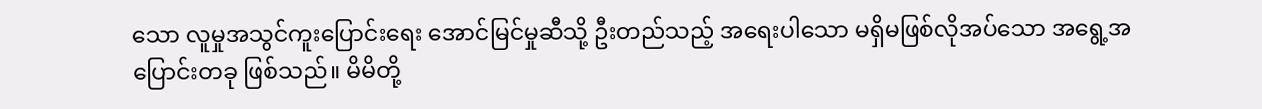သော လူမှုအသွင်ကူးပြောင်းရေး အောင်မြင်မှုဆီသို့ ဦးတည်သည့် အရေးပါသော မရှိမဖြစ်လိုအပ်သော အရွေ့အပြောင်းတခု ဖြစ်သည်။ မိမိတို့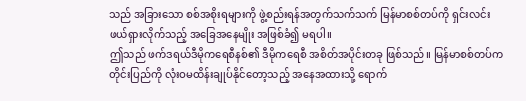သည် အခြားသော စစ်အစိုးရများကို ဖွဲ့စည်းရန်အတွက်သက်သက် မြန်မာစစ်တပ်ကို ရှင်းလင်းဖယ်ရှားလိုက်သည့် အခြေအနေမျိုး အဖြစ်ခံ၍ မရပါ။
ဤသည် ဖက်ဒရယ်ဒီမိုကရေစီနစ်၏ ဒီမိုကရေစီ အစိတ်အပိုင်းတခု ဖြစ်သည်။ မြန်မာစစ်တပ်က တိုင်းပြည်ကို လုံးဝမထိန်းချုပ်နိုင်တော့သည့် အနေအထားသို့ ရောက်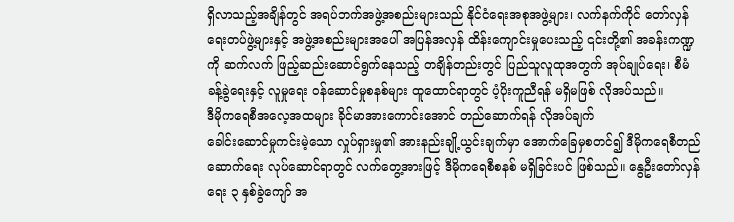ရှိလာသည့်အချိန်တွင် အရပ်ဘက်အဖွဲ့အစည်းများသည် နိုင်ငံရေးအစုအဖွဲ့များ၊ လက်နက်ကိုင် တော်လှန်ရေးတပ်ဖွဲ့များနှင့် အဖွဲ့အစည်းများအပေါ် အပြန်အလှန် ထိန်းကျောင်းမှုပေးသည့် ၎င်းတို့၏ အခန်းကဏ္ဍကို ဆက်လက် ဖြည့်ဆည်းဆောင်ရွက်နေသည့် တချိန်တည်းတွင် ပြည်သူလူထုအတွက် အုပ်ချုပ်ရေး၊ စီမံခန့်ခွဲရေးနှင့် လူမှုရေး ဝန်ဆောင်မှုစနစ်များ ထူထောင်ရာတွင် ပံ့ပိုးကူညီရန် မရှိမဖြစ် လိုအပ်သည်။
ဒီမိုကရေစီအလေ့အထများ ခိုင်မာအားကောင်းအောင် တည်ဆောက်ရန် လိုအပ်ချက်
ခေါင်းဆောင်မှုကင်းမဲ့သော လှုပ်ရှားမှု၏ အားနည်းချို့ယွင်းချက်မှာ အောက်ခြေမှစတင်၍ ဒီမိုကရေစီတည်ဆောက်ရေး လုပ်ဆောင်ရာတွင် လက်တွေ့အားဖြင့် ဒီမိုကရေစီစနစ် မရှိခြင်းပင် ဖြစ်သည်။ နွေဦးတော်လှန်ရေး ၃ နှစ်ခွဲကျော် အ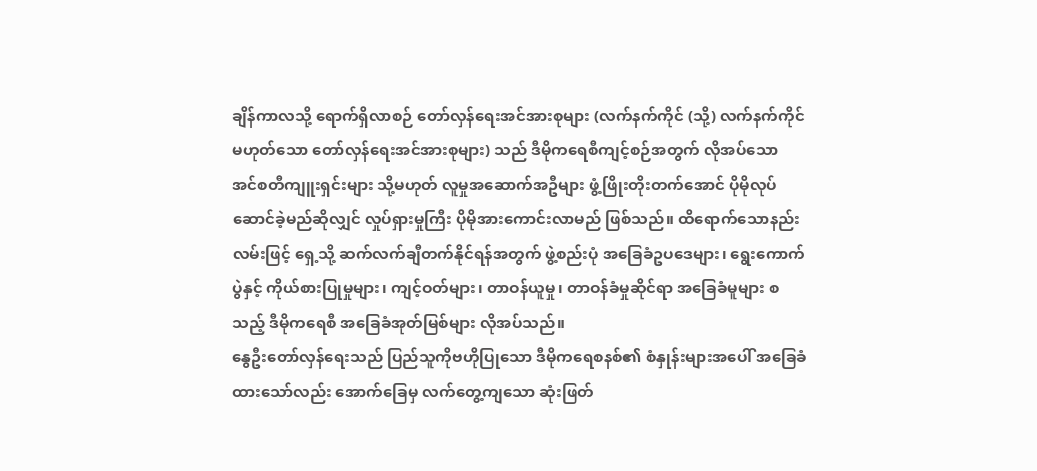ချိန်ကာလသို့ ရောက်ရှိလာစဉ် တော်လှန်ရေးအင်အားစုများ (လက်နက်ကိုင် (သို့) လက်နက်ကိုင်မဟုတ်သော တော်လှန်ရေးအင်အားစုများ) သည် ဒီမိုကရေစီကျင့်စဉ်အတွက် လိုအပ်သော အင်စတီကျူးရှင်းများ သို့မဟုတ် လူမှုအဆောက်အဦများ ဖွံ့ဖြိုးတိုးတက်အောင် ပိုမိုလုပ်ဆောင်ခဲ့မည်ဆိုလျှင် လှုပ်ရှားမှုကြီး ပိုမိုအားကောင်းလာမည် ဖြစ်သည်။ ထိရောက်သောနည်းလမ်းဖြင့် ရှေ့သို့ ဆက်လက်ချီတက်နိုင်ရန်အတွက် ဖွဲ့စည်းပုံ အခြေခံဥပဒေများ၊ ရွေးကောက်ပွဲနှင့် ကိုယ်စားပြုမှုများ၊ ကျင့်ဝတ်များ၊ တာဝန်ယူမှု၊ တာဝန်ခံမှုဆိုင်ရာ အခြေခံမူများ စသည့် ဒီမိုကရေစီ အခြေခံအုတ်မြစ်များ လိုအပ်သည်။
နွေဦးတော်လှန်ရေးသည် ပြည်သူကိုဗဟိုပြုသော ဒီမိုကရေစနစ်၏ စံနှုန်းများအပေါ် အခြေခံထားသော်လည်း အောက်ခြေမှ လက်တွေ့ကျသော ဆုံးဖြတ်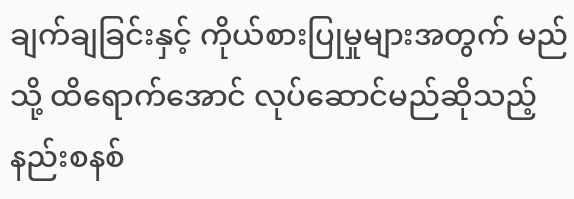ချက်ချခြင်းနှင့် ကိုယ်စားပြုမှုများအတွက် မည်သို့ ထိရောက်အောင် လုပ်ဆောင်မည်ဆိုသည့် နည်းစနစ်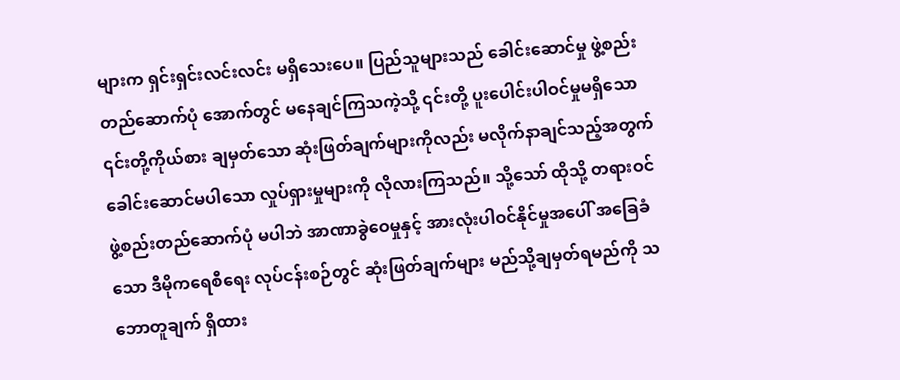များက ရှင်းရှင်းလင်းလင်း မရှိသေးပေ။ ပြည်သူများသည် ခေါင်းဆောင်မှု ဖွဲ့စည်းတည်ဆောက်ပုံ အောက်တွင် မနေချင်ကြသကဲ့သို့ ၎င်းတို့ ပူးပေါင်းပါဝင်မှုမရှိသော ၎င်းတို့ကိုယ်စား ချမှတ်သော ဆုံးဖြတ်ချက်များကိုလည်း မလိုက်နာချင်သည့်အတွက် ခေါင်းဆောင်မပါသော လှုပ်ရှားမှုများကို လိုလားကြသည်။ သို့သော် ထိုသို့ တရားဝင်ဖွဲ့စည်းတည်ဆောက်ပုံ မပါဘဲ အာဏာခွဲဝေမှုနှင့် အားလုံးပါဝင်နိုင်မှုအပေါ် အခြေခံသော ဒီမိုကရေစီရေး လုပ်ငန်းစဉ်တွင် ဆုံးဖြတ်ချက်များ မည်သို့ချမှတ်ရမည်ကို သဘောတူချက် ရှိထား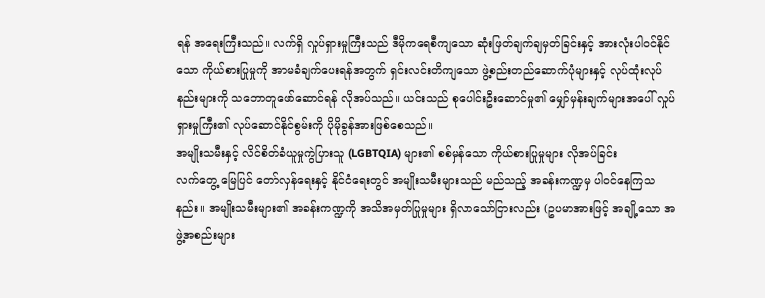ရန် အရေးကြီးသည်။ လက်ရှိ လှုပ်ရှားမှုကြီးသည် ဒီမိုကရေစီကျသော ဆုံးဖြတ်ချက်ချမှတ်ခြင်းနှင့် အားလုံးပါဝင်နိုင်သော ကိုယ်စားပြုမှုကို အာမခံချက်ပေးရန်အတွက် ရှင်းလင်းတိကျသော ဖွဲ့စည်းတည်ဆောက်ပုံများနှင့် လုပ်ထုံးလုပ်နည်းများကို သဘောတူဖော်ဆောင်ရန် လိုအပ်သည်။ ယင်းသည် စုပေါင်းဦးဆောင်မှု၏ မျှော်မှန်းချက်များအပေါ် လှုပ်ရှားမှုကြီး၏ လုပ်ဆောင်နိုင်စွမ်းကို ပိုမိုခွန်အားဖြစ်စေသည်။
အမျိုးသမီးနှင့် လိင်စိတ်ခံယူမှုကွဲပြားသူ (LGBTQIA) များ၏ စစ်မှန်သော ကိုယ်စားပြုမှုများ လိုအပ်ခြင်း
လက်တွေ့ မြေပြင် တော်လှန်ရေးနှင့် နိုင်ငံရေးတွင် အမျိုးသမီးများသည် မည်သည့် အခန်းကဏ္ဍမှ ပါဝင်နေကြသနည်း။ အမျိုးသမီးများ၏ အခန်းကဏ္ဍကို အသိအမှတ်ပြုမှုများ ရှိလာသော်ငြားလည်း (ဥပမာအားဖြင့် အချို့သော အဖွဲ့အစည်းများ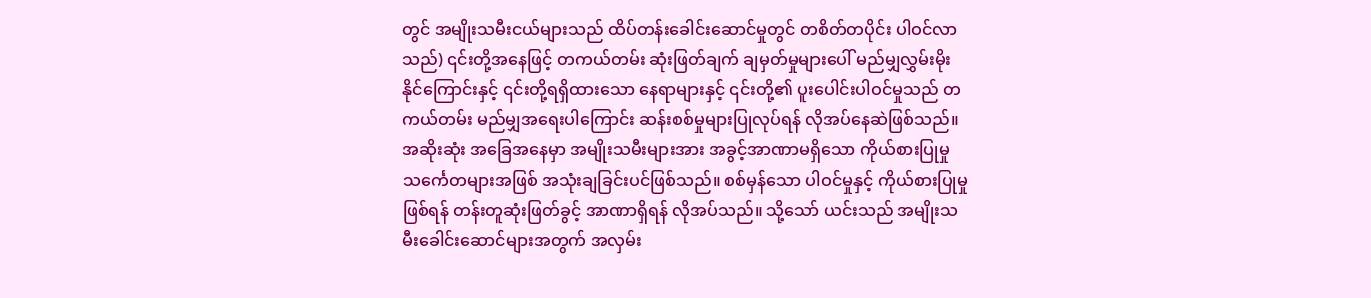တွင် အမျိုးသမီးငယ်များသည် ထိပ်တန်းခေါင်းဆောင်မှုတွင် တစိတ်တပိုင်း ပါဝင်လာသည်) ၎င်းတို့အနေဖြင့် တကယ်တမ်း ဆုံးဖြတ်ချက် ချမှတ်မှုများပေါ် မည်မျှလွှမ်းမိုးနိုင်ကြောင်းနှင့် ၎င်းတို့ရရှိထားသော နေရာများနှင့် ၎င်းတို့၏ ပူးပေါင်းပါဝင်မှုသည် တကယ်တမ်း မည်မျှအရေးပါကြောင်း ဆန်းစစ်မှုများပြုလုပ်ရန် လိုအပ်နေဆဲဖြစ်သည်။ အဆိုးဆုံး အခြေအနေမှာ အမျိုးသမီးများအား အခွင့်အာဏာမရှိသော ကိုယ်စားပြုမှု သင်္ကေတများအဖြစ် အသုံးချခြင်းပင်ဖြစ်သည်။ စစ်မှန်သော ပါဝင်မှုနှင့် ကိုယ်စားပြုမှုဖြစ်ရန် တန်းတူဆုံးဖြတ်ခွင့် အာဏာရှိရန် လိုအပ်သည်။ သို့သော် ယင်းသည် အမျိုးသမီးခေါင်းဆောင်များအတွက် အလှမ်း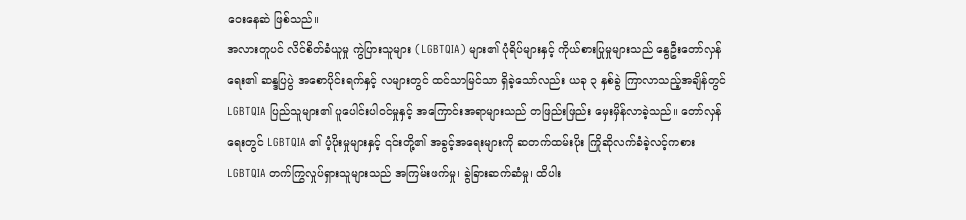ဝေးနေဆဲ ဖြစ်သည်။
အလားတူပင် လိင်စိတ်ခံယူမှု ကွဲပြားသူများ (LGBTQIA) များ၏ ပုံရိပ်များနှင့် ကိုယ်စားပြုမှုများသည် နွေဦးတော်လှန်ရေး၏ ဆန္ဒပြပွဲ အစောပိုင်းရက်နှင့် လများတွင် ထင်သာမြင်သာ ရှိခဲ့သော်လည်း ယခု ၃ နှစ်ခွဲ ကြာလာသည့်အချိန်တွင် LGBTQIA ပြည်သူများ၏ ပူပေါင်းပါဝင်မှုနှင့် အကြောင်းအရာများသည် တဖြည်းဖြည်း မှေးမှိန်လာခဲ့သည်။ တော်လှန်ရေးတွင် LGBTQIA ၏ ပံ့ပိုးမှုများနှင့် ၎င်းတို့၏ အခွင့်အရေးများကို ဆတက်ထမ်းပိုး ကြိုဆိုလက်ခံခဲ့လင့်ကစား LGBTQIA တက်ကြွလှုပ်ရှားသူများသည် အကြမ်းဖက်မှု၊ ခွဲခြားဆက်ဆံမှု၊ ထိပါး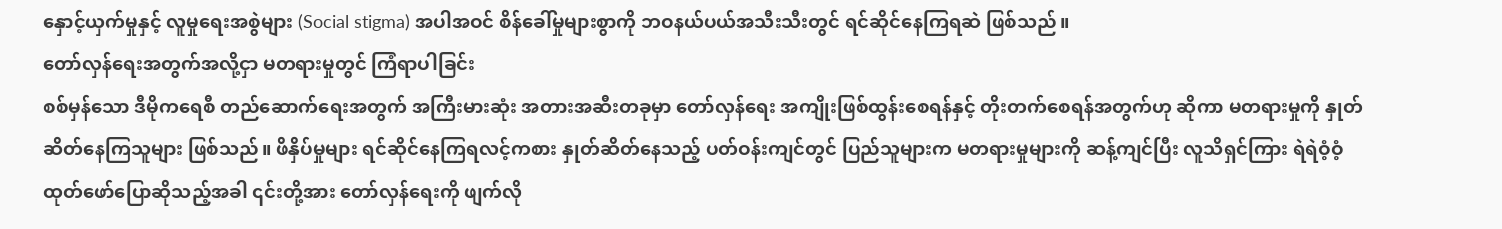နှောင့်ယှက်မှုနှင့် လူမှုရေးအစွဲများ (Social stigma) အပါအဝင် စိန်ခေါ်မှုများစွာကို ဘဝနယ်ပယ်အသီးသီးတွင် ရင်ဆိုင်နေကြရဆဲ ဖြစ်သည်။
တော်လှန်ရေးအတွက်အလို့ငှာ မတရားမှုတွင် ကြံရာပါခြင်း
စစ်မှန်သော ဒီမိုကရေစီ တည်ဆောက်ရေးအတွက် အကြီးမားဆုံး အတားအဆီးတခုမှာ တော်လှန်ရေး အကျိုးဖြစ်ထွန်းစေရန်နှင့် တိုးတက်စေရန်အတွက်ဟု ဆိုကာ မတရားမှုကို နှုတ်ဆိတ်နေကြသူများ ဖြစ်သည်။ ဖိနှိပ်မှုများ ရင်ဆိုင်နေကြရလင့်ကစား နှုတ်ဆိတ်နေသည့် ပတ်ဝန်းကျင်တွင် ပြည်သူများက မတရားမှုများကို ဆန့်ကျင်ပြီး လူသိရှင်ကြား ရဲရဲဝံ့ဝံ့ ထုတ်ဖော်ပြောဆိုသည့်အခါ ၎င်းတို့အား တော်လှန်ရေးကို ဖျက်လို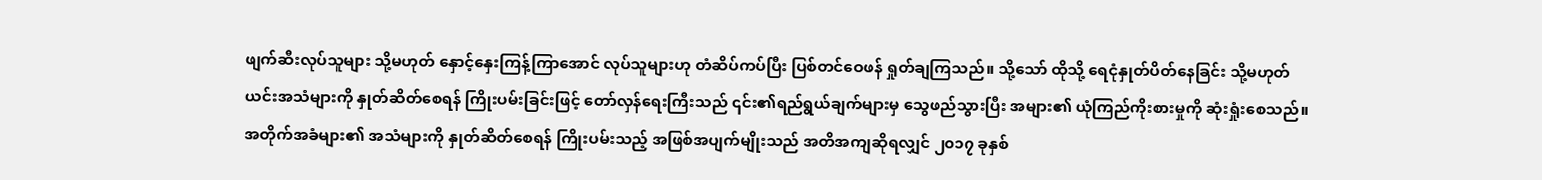ဖျက်ဆီးလုပ်သူများ သို့မဟုတ် နှောင့်နှေးကြန့်ကြာအောင် လုပ်သူများဟု တံဆိပ်ကပ်ပြီး ပြစ်တင်ဝေဖန် ရှုတ်ချကြသည်။ သို့သော် ထိုသို့ ရေငုံနှုတ်ပိတ်နေခြင်း သို့မဟုတ် ယင်းအသံများကို နှုတ်ဆိတ်စေရန် ကြိုးပမ်းခြင်းဖြင့် တော်လှန်ရေးကြီးသည် ၎င်း၏ရည်ရွယ်ချက်များမှ သွေဖည်သွားပြီး အများ၏ ယုံကြည်ကိုးစားမှုကို ဆုံးရှုံးစေသည်။
အတိုက်အခံများ၏ အသံများကို နှုတ်ဆိတ်စေရန် ကြိုးပမ်းသည့် အဖြစ်အပျက်မျိုးသည် အတိအကျဆိုရလျှင် ၂၀၁၇ ခုနှစ်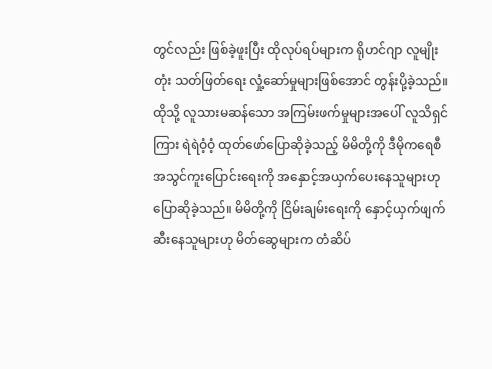တွင်လည်း ဖြစ်ခဲ့ဖူးပြီး ထိုလုပ်ရပ်များက ရိုဟင်ဂျာ လူမျိုးတုံး သတ်ဖြတ်ရေး လှုံ့ဆော်မှုများဖြစ်အောင် တွန်းပို့ခဲ့သည်။ ထိုသို့ လူသားမဆန်သော အကြမ်းဖက်မှုများအပေါ် လူသိရှင်ကြား ရဲရဲဝံ့ဝံ့ ထုတ်ဖော်ပြောဆိုခဲ့သည့် မိမိတို့ကို ဒီမိုကရေစီ အသွင်ကူးပြောင်းရေးကို အနှောင့်အယှက်ပေးနေသူများဟု ပြောဆိုခဲ့သည်။ မိမိတို့ကို ငြိမ်းချမ်းရေးကို နှောင့်ယှက်ဖျက်ဆီးနေသူများဟု မိတ်ဆွေများက တံဆိပ်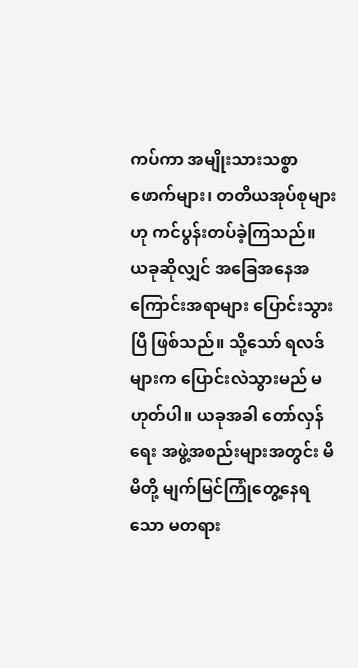ကပ်ကာ အမျိုးသားသစ္စာဖောက်များ၊ တတိယအုပ်စုများဟု ကင်ပွန်းတပ်ခဲ့ကြသည်။
ယခုဆိုလျှင် အခြေအနေအကြောင်းအရာများ ပြောင်းသွားပြီ ဖြစ်သည်။ သို့သော် ရလဒ်များက ပြောင်းလဲသွားမည် မဟုတ်ပါ။ ယခုအခါ တော်လှန်ရေး အဖွဲ့အစည်းများအတွင်း မိမိတို့ မျက်မြင်ကြုံတွေ့နေရသော မတရား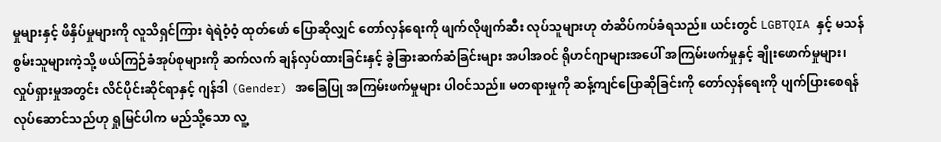မှုများနှင့် ဖိနှိပ်မှုများကို လူသိရှင်ကြား ရဲရဲဝံ့ဝံ့ ထုတ်ဖော် ပြောဆိုလျှင် တော်လှန်ရေးကို ဖျက်လိုဖျက်ဆီး လုပ်သူများဟု တံဆိပ်ကပ်ခံရသည်။ ယင်းတွင် LGBTQIA နှင့် မသန်စွမ်းသူများကဲ့သို့ ဖယ်ကြဉ်ခံအုပ်စုများကို ဆက်လက် ချန်လှပ်ထားခြင်းနှင့် ခွဲခြားဆက်ဆံခြင်းများ အပါအဝင် ရိုဟင်ဂျာများအပေါ် အကြမ်းဖက်မှုနှင့် ချိုးဖောက်မှုများ၊ လှုပ်ရှားမှုအတွင်း လိင်ပိုင်းဆိုင်ရာနှင့် ဂျန်ဒါ (Gender) အခြေပြု အကြမ်းဖက်မှုများ ပါဝင်သည်။ မတရားမှုကို ဆန့်ကျင်ပြောဆိုခြင်းကို တော်လှန်ရေးကို ပျက်ပြားစေရန် လုပ်ဆောင်သည်ဟု ရှုမြင်ပါက မည်သို့သော လူ့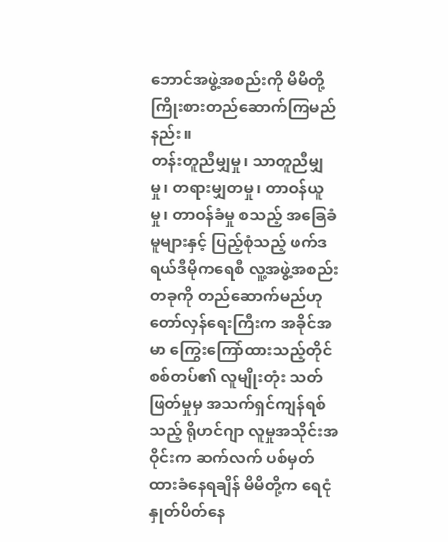ဘောင်အဖွဲ့အစည်းကို မိမိတို့ ကြိုးစားတည်ဆောက်ကြမည်နည်း။
တန်းတူညီမျှမှု၊ သာတူညီမျှမှု၊ တရားမျှတမှု၊ တာဝန်ယူမှု၊ တာဝန်ခံမှု စသည့် အခြေခံမူများနှင့် ပြည့်စုံသည့် ဖက်ဒရယ်ဒီမိုကရေစီ လူ့အဖွဲ့အစည်းတခုကို တည်ဆောက်မည်ဟု တော်လှန်ရေးကြီးက အခိုင်အမာ ကြွေးကြော်ထားသည့်တိုင် စစ်တပ်၏ လူမျိုးတုံး သတ်ဖြတ်မှုမှ အသက်ရှင်ကျန်ရစ်သည့် ရိုဟင်ဂျာ လူမှုအသိုင်းအဝိုင်းက ဆက်လက် ပစ်မှတ်ထားခံနေရချိန် မိမိတို့က ရေငုံနှုတ်ပိတ်နေ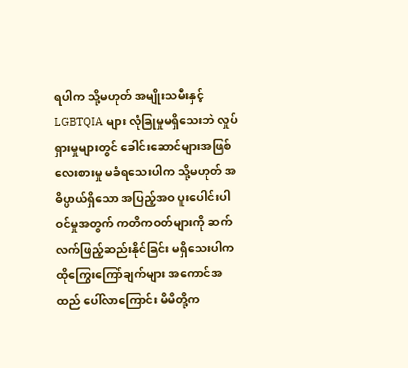ရပါက သို့မဟုတ် အမျိုးသမီးနှင့် LGBTQIA များ လုံခြုမှုမရှိသေးဘဲ လှုပ်ရှားမှုများတွင် ခေါင်းဆောင်များအဖြစ် လေးစားမှု မခံရသေးပါက သို့မဟုတ် အဓိပ္ပာယ်ရှိသော အပြည့်အဝ ပူးပေါင်းပါဝင်မှုအတွက် ကတိကဝတ်များကို ဆက်လက်ဖြည့်ဆည်းနိုင်ခြင်း မရှိသေးပါက ထိုကြွေးကြော်ချက်များ အကောင်အထည် ပေါ်လာကြောင်း မိမိတို့က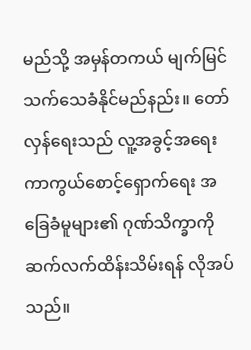မည်သို့ အမှန်တကယ် မျက်မြင်သက်သေခံနိုင်မည်နည်း။ တော်လှန်ရေးသည် လူ့အခွင့်အရေး ကာကွယ်စောင့်ရှောက်ရေး အခြေခံမူများ၏ ဂုဏ်သိက္ခာကို ဆက်လက်ထိန်းသိမ်းရန် လိုအပ်သည်။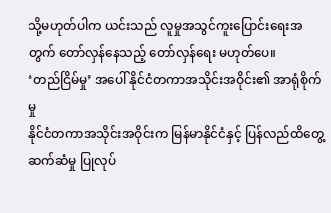သို့မဟုတ်ပါက ယင်းသည် လူမှုအသွင်ကူးပြောင်းရေးအတွက် တော်လှန်နေသည့် တော်လှန်ရေး မဟုတ်ပေ။
‘တည်ငြိမ်မှု’ အပေါ် နိုင်ငံတကာအသိုင်းအဝိုင်း၏ အာရုံစိုက်မှု
နိုင်ငံတကာအသိုင်းအဝိုင်းက မြန်မာနိုင်ငံနှင့် ပြန်လည်ထိတွေ့ဆက်ဆံမှု ပြုလုပ်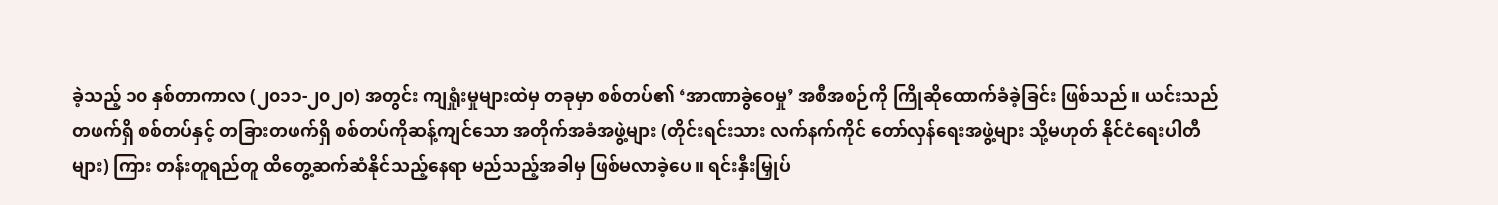ခဲ့သည့် ၁၀ နှစ်တာကာလ (၂၀၁၁-၂၀၂၀) အတွင်း ကျရှုံးမှုများထဲမှ တခုမှာ စစ်တပ်၏ ‘အာဏာခွဲဝေမှု’ အစီအစဉ်ကို ကြိုဆိုထောက်ခံခဲ့ခြင်း ဖြစ်သည်။ ယင်းသည် တဖက်ရှိ စစ်တပ်နှင့် တခြားတဖက်ရှိ စစ်တပ်ကိုဆန့်ကျင်သော အတိုက်အခံအဖွဲ့များ (တိုင်းရင်းသား လက်နက်ကိုင် တော်လှန်ရေးအဖွဲ့များ သို့မဟုတ် နိုင်ငံရေးပါတီများ) ကြား တန်းတူရည်တူ ထိတွေ့ဆက်ဆံနိုင်သည့်နေရာ မည်သည့်အခါမှ ဖြစ်မလာခဲ့ပေ။ ရင်းနှီးမြှုပ်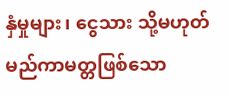နှံမှုများ၊ ငွေသား သို့မဟုတ် မည်ကာမတ္တဖြစ်သော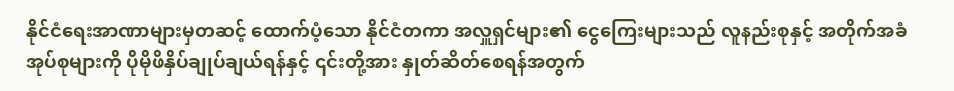နိုင်ငံရေးအာဏာများမှတဆင့် ထောက်ပံ့သော နိုင်ငံတကာ အလှူရှင်များ၏ ငွေကြေးများသည် လူနည်းစုနှင့် အတိုက်အခံအုပ်စုများကို ပိုမိုဖိနှိပ်ချုပ်ချယ်ရန်နှင့် ၎င်းတို့အား နှုတ်ဆိတ်စေရန်အတွက်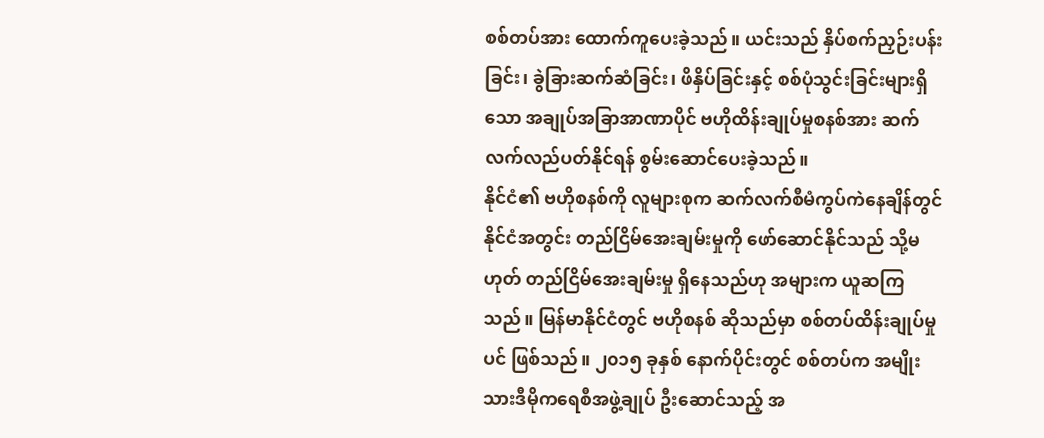စစ်တပ်အား ထောက်ကူပေးခဲ့သည်။ ယင်းသည် နှိပ်စက်ညှဉ်းပန်းခြင်း၊ ခွဲခြားဆက်ဆံခြင်း၊ ဖိနှိပ်ခြင်းနှင့် စစ်ပုံသွင်းခြင်းများရှိသော အချုပ်အခြာအာဏာပိုင် ဗဟိုထိန်းချုပ်မှုစနစ်အား ဆက်လက်လည်ပတ်နိုင်ရန် စွမ်းဆောင်ပေးခဲ့သည်။
နိုင်ငံ၏ ဗဟိုစနစ်ကို လူများစုက ဆက်လက်စီမံကွပ်ကဲနေချိန်တွင် နိုင်ငံအတွင်း တည်ငြိမ်အေးချမ်းမှုကို ဖော်ဆောင်နိုင်သည် သို့မဟုတ် တည်ငြိမ်အေးချမ်းမှု ရှိနေသည်ဟု အများက ယူဆကြသည်။ မြန်မာနိုင်ငံတွင် ဗဟိုစနစ် ဆိုသည်မှာ စစ်တပ်ထိန်းချုပ်မှုပင် ဖြစ်သည်။ ၂၀၁၅ ခုနှစ် နောက်ပိုင်းတွင် စစ်တပ်က အမျိုးသားဒီမိုကရေစီအဖွဲ့ချုပ် ဦးဆောင်သည့် အ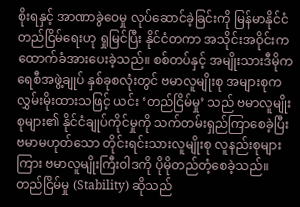စိုးရနှင့် အာဏာခွဲဝေမှု လုပ်ဆောင်ခဲ့ခြင်းကို မြန်မာနိုင်ငံ တည်ငြိမ်ရေးဟု ရှုမြင်ပြီး နိုင်ငံတကာ အသိုင်းအဝိုင်းက ထောက်ခံအားပေးခဲ့သည်။ စစ်တပ်နှင့် အမျိုးသားဒီမိုကရေစီအဖွဲ့ချုပ် နှစ်ခုစလုံးတွင် ဗမာလူမျိုးစု အများစုက လွှမ်းမိုးထားသဖြင့် ယင်း ‘တည်ငြိမ်မှု’ သည် ဗမာလူမျိုးစုများ၏ နိုင်ငံချုပ်ကိုင်မှုကို သက်တမ်းရှည်ကြာစေခဲ့ပြီး ဗမာမဟုတ်သော တိုင်းရင်းသားလူမျိုးစု လူနည်းစုများကြား ဗမာလူမျိုးကြီးဝါဒကို ပိုမိုတည်တံ့စေခဲ့သည်။ တည်ငြိမ်မှု (Stability) ဆိုသည်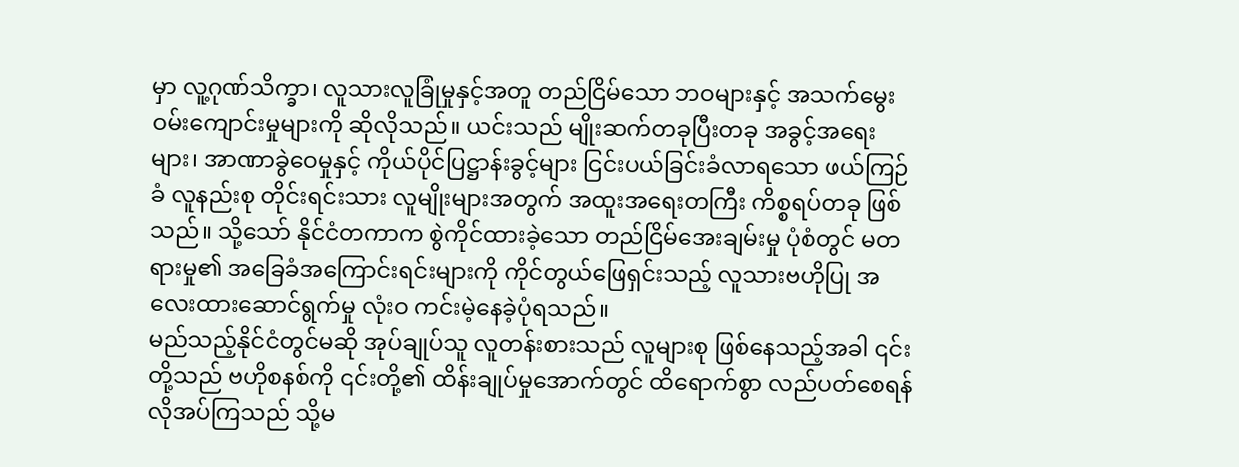မှာ လူ့ဂုဏ်သိက္ခာ၊ လူသားလူခြုံမှုနှင့်အတူ တည်ငြိမ်သော ဘဝများနှင့် အသက်မွေးဝမ်းကျောင်းမှုများကို ဆိုလိုသည်။ ယင်းသည် မျိုးဆက်တခုပြီးတခု အခွင့်အရေးများ၊ အာဏာခွဲဝေမှုနှင့် ကိုယ်ပိုင်ပြဋ္ဌာန်းခွင့်များ ငြင်းပယ်ခြင်းခံလာရသော ဖယ်ကြဉ်ခံ လူနည်းစု တိုင်းရင်းသား လူမျိုးများအတွက် အထူးအရေးတကြီး ကိစ္စရပ်တခု ဖြစ်သည်။ သို့သော် နိုင်ငံတကာက စွဲကိုင်ထားခဲ့သော တည်ငြိမ်အေးချမ်းမှု ပုံစံတွင် မတရားမှု၏ အခြေခံအကြောင်းရင်းများကို ကိုင်တွယ်ဖြေရှင်းသည့် လူသားဗဟိုပြု အလေးထားဆောင်ရွက်မှု လုံးဝ ကင်းမဲ့နေခဲ့ပုံရသည်။
မည်သည့်နိုင်ငံတွင်မဆို အုပ်ချုပ်သူ လူတန်းစားသည် လူများစု ဖြစ်နေသည့်အခါ ၎င်းတို့သည် ဗဟိုစနစ်ကို ၎င်းတို့၏ ထိန်းချုပ်မှုအောက်တွင် ထိရောက်စွာ လည်ပတ်စေရန် လိုအပ်ကြသည် သို့မ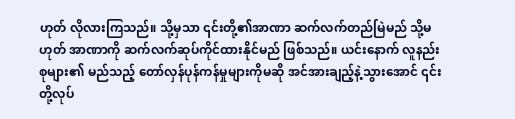ဟုတ် လိုလားကြသည်။ သို့မှသာ ၎င်းတို့၏အာဏာ ဆက်လက်တည်မြဲမည် သို့မဟုတ် အာဏာကို ဆက်လက်ဆုပ်ကိုင်ထားနိုင်မည် ဖြစ်သည်။ ယင်းနောက် လူနည်းစုများ၏ မည်သည့် တော်လှန်ပုန်ကန်မှုများကိုမဆို အင်အားချည့်နဲ့သွားအောင် ၎င်းတို့လုပ်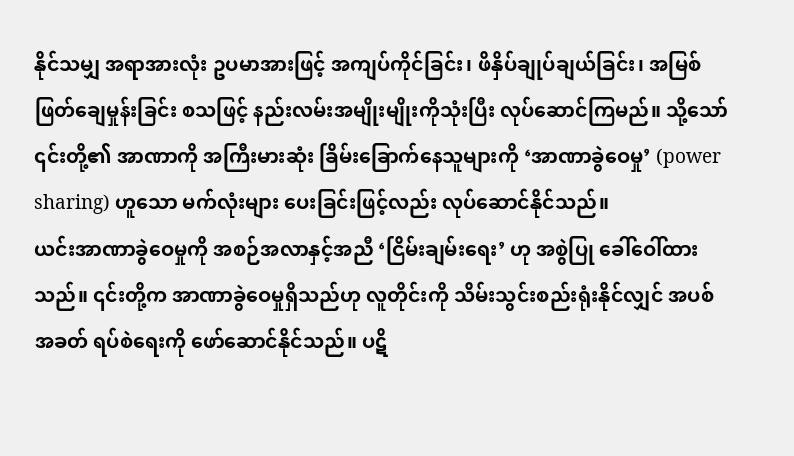နိုင်သမျှ အရာအားလုံး ဥပမာအားဖြင့် အကျပ်ကိုင်ခြင်း၊ ဖိနှိပ်ချုပ်ချယ်ခြင်း၊ အမြစ်ဖြတ်ချေမှုန်းခြင်း စသဖြင့် နည်းလမ်းအမျိုးမျိုးကိုသုံးပြီး လုပ်ဆောင်ကြမည်။ သို့သော် ၎င်းတို့၏ အာဏာကို အကြီးမားဆုံး ခြိမ်းခြောက်နေသူများကို ‘အာဏာခွဲဝေမှု’ (power sharing) ဟူသော မက်လုံးများ ပေးခြင်းဖြင့်လည်း လုပ်ဆောင်နိုင်သည်။
ယင်းအာဏာခွဲဝေမှုကို အစဉ်အလာနှင့်အညီ ‘ငြိမ်းချမ်းရေး’ ဟု အစွဲပြု ခေါ်ဝေါ်ထားသည်။ ၎င်းတို့က အာဏာခွဲဝေမှုရှိသည်ဟု လူတိုင်းကို သိမ်းသွင်းစည်းရုံးနိုင်လျှင် အပစ်အခတ် ရပ်စဲရေးကို ဖော်ဆောင်နိုင်သည်။ ပဋိ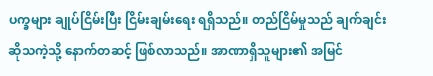ပက္ခများ ချုပ်ငြိမ်းပြီး ငြိမ်းချမ်းရေး ရရှိသည်။ တည်ငြိမ်မှုသည် ချက်ချင်းဆိုသကဲ့သို့ နောက်တဆင့် ဖြစ်လာသည်။ အာဏာရှိသူများ၏ အမြင်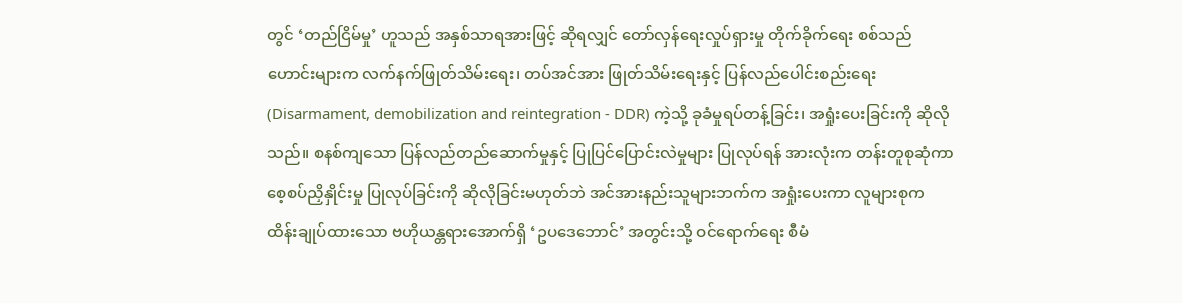တွင် ‘တည်ငြိမ်မှု’ ဟူသည် အနှစ်သာရအားဖြင့် ဆိုရလျှင် တော်လှန်ရေးလှုပ်ရှားမှု တိုက်ခိုက်ရေး စစ်သည်ဟောင်းများက လက်နက်ဖြုတ်သိမ်းရေး၊ တပ်အင်အား ဖြုတ်သိမ်းရေးနှင့် ပြန်လည်ပေါင်းစည်းရေး (Disarmament, demobilization and reintegration - DDR) ကဲ့သို့ ခုခံမှုရပ်တန့်ခြင်း၊ အရှုံးပေးခြင်းကို ဆိုလိုသည်။ စနစ်ကျသော ပြန်လည်တည်ဆောက်မှုနှင့် ပြုပြင်ပြောင်းလဲမှုများ ပြုလုပ်ရန် အားလုံးက တန်းတူစုဆုံကာ စေ့စပ်ညှိနှိုင်းမှု ပြုလုပ်ခြင်းကို ဆိုလိုခြင်းမဟုတ်ဘဲ အင်အားနည်းသူများဘက်က အရှုံးပေးကာ လူများစုက ထိန်းချုပ်ထားသော ဗဟိုယန္တရားအောက်ရှိ ‘ဥပဒေဘောင်’ အတွင်းသို့ ဝင်ရောက်ရေး စီမံ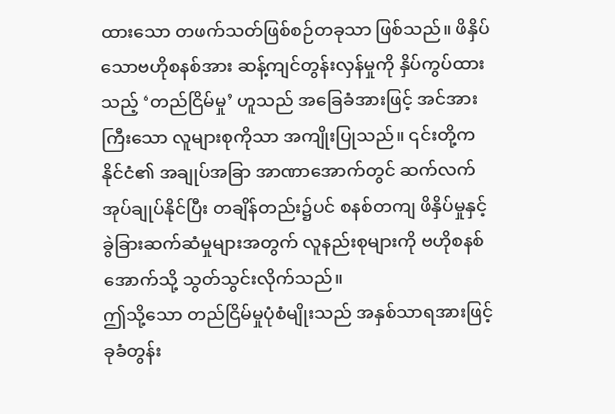ထားသော တဖက်သတ်ဖြစ်စဉ်တခုသာ ဖြစ်သည်။ ဖိနှိပ်သောဗဟိုစနစ်အား ဆန့်ကျင်တွန်းလှန်မှုကို နှိပ်ကွပ်ထားသည့် ‘တည်ငြိမ်မှု’ ဟူသည် အခြေခံအားဖြင့် အင်အားကြီးသော လူများစုကိုသာ အကျိုးပြုသည်။ ၎င်းတို့က နိုင်ငံ၏ အချုပ်အခြာ အာဏာအောက်တွင် ဆက်လက်အုပ်ချုပ်နိုင်ပြီး တချိန်တည်း၌ပင် စနစ်တကျ ဖိနှိပ်မှုနှင့် ခွဲခြားဆက်ဆံမှုများအတွက် လူနည်းစုများကို ဗဟိုစနစ်အောက်သို့ သွတ်သွင်းလိုက်သည်။
ဤသို့သော တည်ငြိမ်မှုပုံစံမျိုးသည် အနှစ်သာရအားဖြင့် ခုခံတွန်း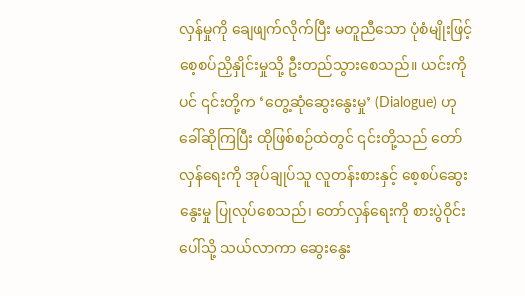လှန်မှုကို ချေဖျက်လိုက်ပြီး မတူညီသော ပုံစံမျိုးဖြင့် စေ့စပ်ညှိနှိုင်းမှုသို့ ဦးတည်သွားစေသည်။ ယင်းကိုပင် ၎င်းတို့က ‘တွေ့ဆုံဆွေးနွေးမှု’ (Dialogue) ဟု ခေါ်ဆိုကြပြီး ထိုဖြစ်စဉ်ထဲတွင် ၎င်းတို့သည် တော်လှန်ရေးကို အုပ်ချုပ်သူ လူတန်းစားနှင့် စေ့စပ်ဆွေးနွေးမှု ပြုလုပ်စေသည်၊ တော်လှန်ရေးကို စားပွဲဝိုင်းပေါ်သို့ သယ်လာကာ ဆွေးနွေး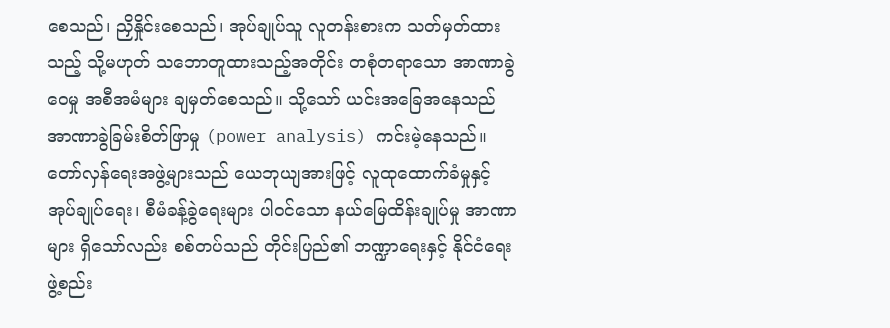စေသည်၊ ညှိနှိုင်းစေသည်၊ အုပ်ချုပ်သူ လူတန်းစားက သတ်မှတ်ထားသည့် သို့မဟုတ် သဘောတူထားသည့်အတိုင်း တစုံတရာသော အာဏာခွဲဝေမှု အစီအမံများ ချမှတ်စေသည်။ သို့သော် ယင်းအခြေအနေသည် အာဏာခွဲခြမ်းစိတ်ဖြာမှု (power analysis) ကင်းမဲ့နေသည်။ တော်လှန်ရေးအဖွဲ့များသည် ယေဘုယျအားဖြင့် လူထုထောက်ခံမှုနှင့် အုပ်ချုပ်ရေး၊ စီမံခန့်ခွဲရေးများ ပါဝင်သော နယ်မြေထိန်းချုပ်မှု အာဏာများ ရှိသော်လည်း စစ်တပ်သည် တိုင်းပြည်၏ ဘဏ္ဍာရေးနှင့် နိုင်ငံရေး ဖွဲ့စည်း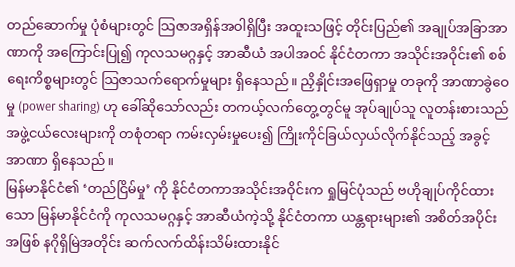တည်ဆောက်မှု ပုံစံများတွင် သြဇာအရှိန်အဝါရှိပြီး အထူးသဖြင့် တိုင်းပြည်၏ အချုပ်အခြာအာဏာကို အကြောင်းပြု၍ ကုလသမဂ္ဂနှင့် အာဆီယံ အပါအဝင် နိုင်ငံတကာ အသိုင်းအဝိုင်း၏ စစ်ရေးကိစ္စများတွင် သြဇာသက်ရောက်မှုများ ရှိနေသည်။ ညှိနှိုင်းအဖြေရှာမှု တခုကို အာဏာခွဲဝေမှု (power sharing) ဟု ခေါ်ဆိုသော်လည်း တကယ့်လက်တွေ့တွင်မူ အုပ်ချုပ်သူ လူတန်းစားသည် အဖွဲ့ငယ်လေးများကို တစုံတရာ ကမ်းလှမ်းမှုပေး၍ ကြိုးကိုင်ခြယ်လှယ်လိုက်နိုင်သည့် အခွင့်အာဏာ ရှိနေသည်။
မြန်မာနိုင်ငံ၏ ‘တည်ငြိမ်မှု’ ကို နိုင်ငံတကာအသိုင်းအဝိုင်းက ရှုမြင်ပုံသည် ဗဟိုချုပ်ကိုင်ထားသော မြန်မာနိုင်ငံကို ကုလသမဂ္ဂနှင့် အာဆီယံကဲ့သို့ နိုင်ငံတကာ ယန္တရားများ၏ အစိတ်အပိုင်းအဖြစ် နဂိုရှိမြဲအတိုင်း ဆက်လက်ထိန်းသိမ်းထားနိုင်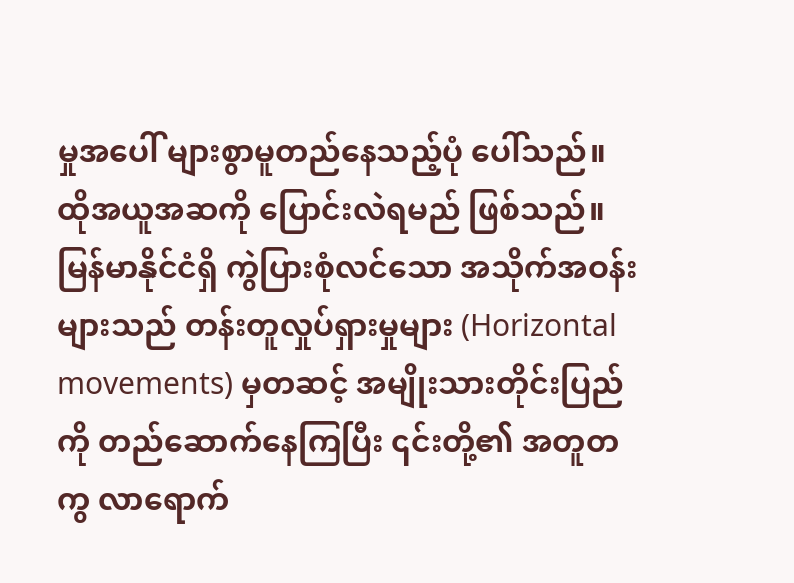မှုအပေါ် များစွာမူတည်နေသည့်ပုံ ပေါ်သည်။ ထိုအယူအဆကို ပြောင်းလဲရမည် ဖြစ်သည်။ မြန်မာနိုင်ငံရှိ ကွဲပြားစုံလင်သော အသိုက်အဝန်းများသည် တန်းတူလှုပ်ရှားမှုများ (Horizontal movements) မှတဆင့် အမျိုးသားတိုင်းပြည်ကို တည်ဆောက်နေကြပြီး ၎င်းတို့၏ အတူတကွ လာရောက်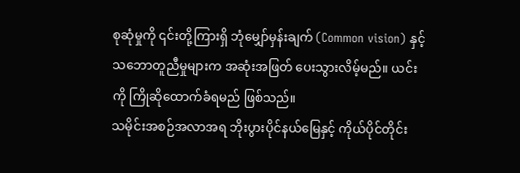စုဆုံမှုကို ၎င်းတို့ကြားရှိ ဘုံမျှော်မှန်းချက် (Common vision) နှင့် သဘောတူညီမှုများက အဆုံးအဖြတ် ပေးသွားလိမ့်မည်။ ယင်းကို ကြိုဆိုထောက်ခံရမည် ဖြစ်သည်။
သမိုင်းအစဉ်အလာအရ ဘိုးပွားပိုင်နယ်မြေနှင့် ကိုယ်ပိုင်တိုင်း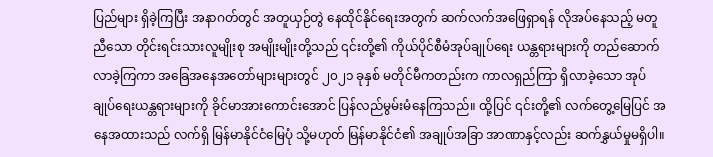ပြည်များ ရှိခဲ့ကြပြီး အနာဂတ်တွင် အတူယှဉ်တွဲ နေထိုင်နိုင်ရေးအတွက် ဆက်လက်အဖြေရှာရန် လိုအပ်နေသည့် မတူညီသော တိုင်းရင်းသားလူမျိုးစု အမျိုးမျိုးတို့သည် ၎င်းတို့၏ ကိုယ်ပိုင်စီမံအုပ်ချုပ်ရေး ယန္တရားများကို တည်ဆောက်လာခဲ့ကြကာ အခြေအနေအတော်များများတွင် ၂၀၂၁ ခုနှစ် မတိုင်မီကတည်းက ကာလရှည်ကြာ ရှိလာခဲ့သော အုပ်ချုပ်ရေးယန္တရားများကို ခိုင်မာအားကောင်းအောင် ပြန်လည်မွမ်းမံနေကြသည်။ ထို့ပြင် ၎င်းတို့၏ လက်တွေ့မြေပြင် အနေအထားသည် လက်ရှိ မြန်မာနိုင်ငံမြေပုံ သို့မဟုတ် မြန်မာနိုင်ငံ၏ အချုပ်အခြာ အာဏာနှင့်လည်း ဆက်နွှယ်မှုမရှိပါ။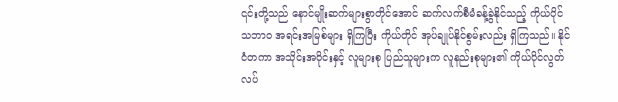၎င်းတို့သည် နောင်မျိုးဆက်များစွာတိုင်အောင် ဆက်လက်စီမံခန့်ခွဲနိုင်သည့် ကိုယ်ပိုင်သဘာဝ အရင်းအမြစ်များ ရှိကြပြီး ကိုယ်တိုင် အုပ်ချုပ်နိုင်စွမ်းလည်း ရှိကြသည်။ နိုင်ငံတကာ အသိုင်းအဝိုင်းနှင့် လူများစု ပြည်သူများက လူနည်းစုများ၏ ကိုယ်ပိုင်လွတ်လပ်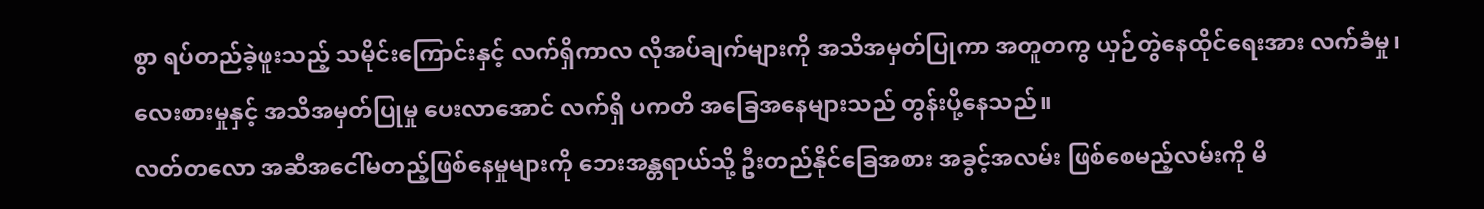စွာ ရပ်တည်ခဲ့ဖူးသည့် သမိုင်းကြောင်းနှင့် လက်ရှိကာလ လိုအပ်ချက်များကို အသိအမှတ်ပြုကာ အတူတကွ ယှဉ်တွဲနေထိုင်ရေးအား လက်ခံမှု၊ လေးစားမှုနှင့် အသိအမှတ်ပြုမှု ပေးလာအောင် လက်ရှိ ပကတိ အခြေအနေများသည် တွန်းပို့နေသည်။
လတ်တလော အဆီအငေါ်မတည့်ဖြစ်နေမှုများကို ဘေးအန္တရာယ်သို့ ဦးတည်နိုင်ခြေအစား အခွင့်အလမ်း ဖြစ်စေမည့်လမ်းကို မိ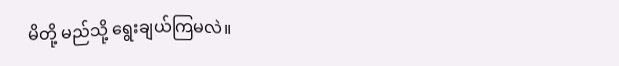မိတို့ မည်သို့ ရွေးချယ်ကြမလဲ။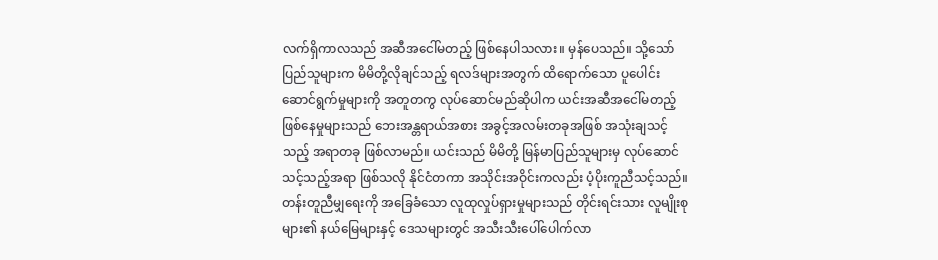လက်ရှိကာလသည် အဆီအငေါ်မတည့် ဖြစ်နေပါသလား။ မှန်ပေသည်။ သို့သော် ပြည်သူများက မိမိတို့လိုချင်သည့် ရလဒ်များအတွက် ထိရောက်သော ပူပေါင်းဆောင်ရွက်မှုများကို အတူတကွ လုပ်ဆောင်မည်ဆိုပါက ယင်းအဆီအငေါ်မတည့် ဖြစ်နေမှုများသည် ဘေးအန္တရာယ်အစား အခွင့်အလမ်းတခုအဖြစ် အသုံးချသင့်သည့် အရာတခု ဖြစ်လာမည်။ ယင်းသည် မိမိတို့ မြန်မာပြည်သူများမှ လုပ်ဆောင်သင့်သည့်အရာ ဖြစ်သလို နိုင်ငံတကာ အသိုင်းအဝိုင်းကလည်း ပံ့ပိုးကူညီသင့်သည်။ တန်းတူညီမျှရေးကို အခြေခံသော လူထုလှုပ်ရှားမှုများသည် တိုင်းရင်းသား လူမျိုးစုများ၏ နယ်မြေများနှင့် ဒေသများတွင် အသီးသီးပေါ်ပေါက်လာ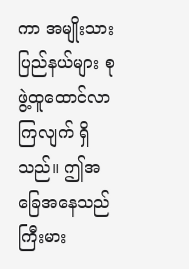ကာ အမျိုးသားပြည်နယ်များ စုဖွဲ့ထူထောင်လာကြလျက် ရှိသည်။ ဤအခြေအနေသည် ကြီးမား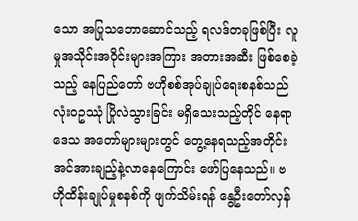သော အပြုသဘောဆောင်သည့် ရလဒ်တခုဖြစ်ပြီး လူမှုအသိုင်းအဝိုင်းများအကြား အတားအဆီး ဖြစ်စေခဲ့သည့် နေပြည်တော် ဗဟိုစစ်အုပ်ချုပ်ရေးစနစ်သည် လုံးဝဥဿုံ ပြိုလဲသွားခြင်း မရှိသေးသည့်တိုင် နေရာဒေသ အတော်များများတွင် တွေ့နေရသည့်အတိုင်း အင်အားချည့်နဲ့လာနေကြောင်း ဖော်ပြနေသည်။ ဗဟိုထိန်းချုပ်မှုစနစ်ကို ဖျက်သိမ်းရန် နွေဦးတော်လှန်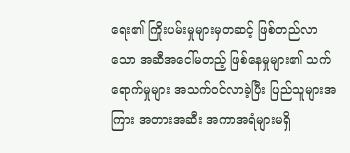ရေး၏ ကြိုးပမ်းမှုများမှတဆင့် ဖြစ်တည်လာသော အဆီအငေါ်မတည့် ဖြစ်နေမှုများ၏ သက်ရောက်မှုများ အသက်ဝင်လာခဲ့ပြီး ပြည်သူများအကြား အတားအဆီး အကာအရံများမရှိ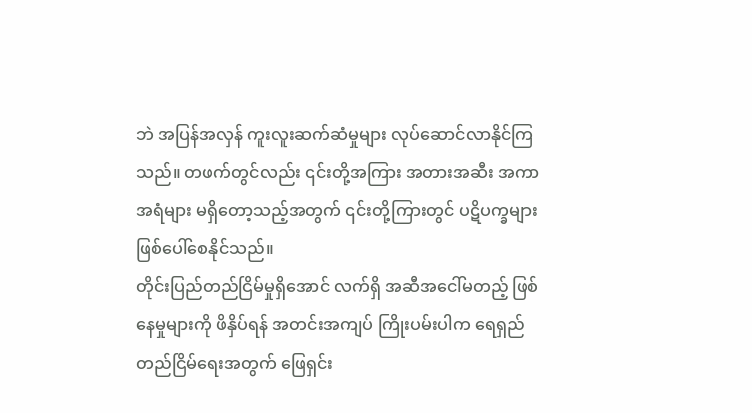ဘဲ အပြန်အလှန် ကူးလူးဆက်ဆံမှုများ လုပ်ဆောင်လာနိုင်ကြသည်။ တဖက်တွင်လည်း ၎င်းတို့အကြား အတားအဆီး အကာအရံများ မရှိတော့သည့်အတွက် ၎င်းတို့ကြားတွင် ပဋိပက္ခများ ဖြစ်ပေါ်စေနိုင်သည်။
တိုင်းပြည်တည်ငြိမ်မှုရှိအောင် လက်ရှိ အဆီအငေါ်မတည့် ဖြစ်နေမှုများကို ဖိနှိပ်ရန် အတင်းအကျပ် ကြိုးပမ်းပါက ရေရှည်တည်ငြိမ်ရေးအတွက် ဖြေရှင်း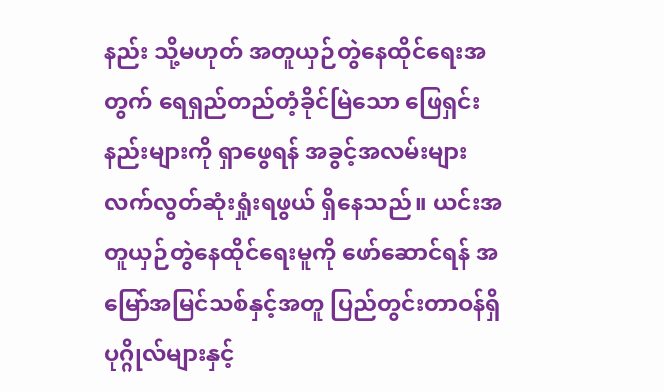နည်း သို့မဟုတ် အတူယှဉ်တွဲနေထိုင်ရေးအတွက် ရေရှည်တည်တံ့ခိုင်မြဲသော ဖြေရှင်းနည်းများကို ရှာဖွေရန် အခွင့်အလမ်းများ လက်လွတ်ဆုံးရှုံးရဖွယ် ရှိနေသည်။ ယင်းအတူယှဉ်တွဲနေထိုင်ရေးမူကို ဖော်ဆောင်ရန် အမြော်အမြင်သစ်နှင့်အတူ ပြည်တွင်းတာဝန်ရှိပုဂ္ဂိုလ်များနှင့်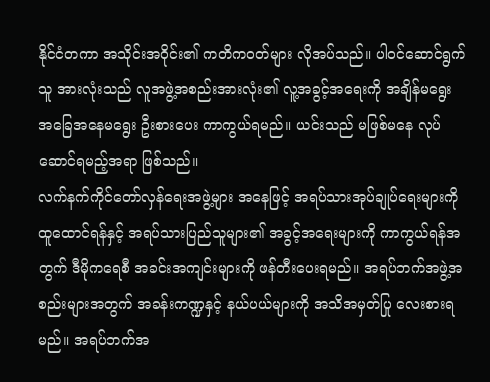နိုင်ငံတကာ အသိုင်းအဝိုင်း၏ ကတိကဝတ်များ လိုအပ်သည်။ ပါဝင်ဆောင်ရွက်သူ အားလုံးသည် လူအဖွဲ့အစည်းအားလုံး၏ လူ့အခွင့်အရေးကို အချိန်မရွေး အခြေအနေမရွေး ဦးစားပေး ကာကွယ်ရမည်။ ယင်းသည် မဖြစ်မနေ လုပ်ဆောင်ရမည့်အရာ ဖြစ်သည်။
လက်နက်ကိုင်တော်လှန်ရေးအဖွဲ့များ အနေဖြင့် အရပ်သားအုပ်ချုပ်ရေးများကို ထူထောင်ရန်နှင့် အရပ်သားပြည်သူများ၏ အခွင့်အရေးများကို ကာကွယ်ရန်အတွက် ဒီမိုကရေစီ အခင်းအကျင်းများကို ဖန်တီးပေးရမည်။ အရပ်ဘက်အဖွဲ့အစည်းများအတွက် အခန်းကဏ္ဍနှင့် နယ်ပယ်များကို အသိအမှတ်ပြု လေးစားရမည်။ အရပ်ဘက်အ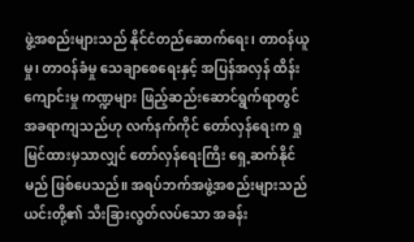ဖွဲ့အစည်းများသည် နိုင်ငံတည်ဆောက်ရေး၊ တာဝန်ယူမှု၊ တာဝန်ခံမှု သေချာစေရေးနှင့် အပြန်အလှန် ထိန်းကျောင်းမှု ကဏ္ဍများ ဖြည့်ဆည်းဆောင်ရွက်ရာတွင် အခရာကျသည်ဟု လက်နက်ကိုင် တော်လှန်ရေးက ရှုမြင်ထားမှသာလျှင် တော်လှန်ရေးကြီး ရှေ့ဆက်နိုင်မည် ဖြစ်ပေသည်။ အရပ်ဘက်အဖွဲ့အစည်းများသည် ယင်းတို့၏ သီးခြားလွတ်လပ်သော အခန်း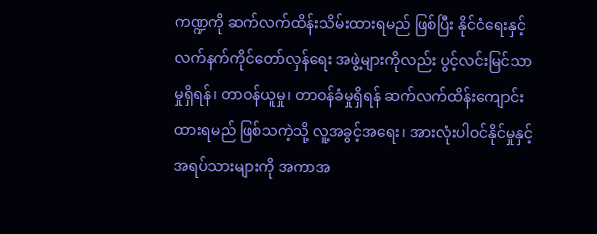ကဏ္ဍကို ဆက်လက်ထိန်းသိမ်းထားရမည် ဖြစ်ပြီး နိုင်ငံရေးနှင့် လက်နက်ကိုင်တော်လှန်ရေး အဖွဲ့များကိုလည်း ပွင့်လင်းမြင်သာမှုရှိရန်၊ တာဝန်ယူမှု၊ တာဝန်ခံမှုရှိရန် ဆက်လက်ထိန်းကျောင်းထားရမည် ဖြစ်သကဲ့သို့ လူ့အခွင့်အရေး၊ အားလုံးပါဝင်နိုင်မှုနှင့် အရပ်သားများကို အကာအ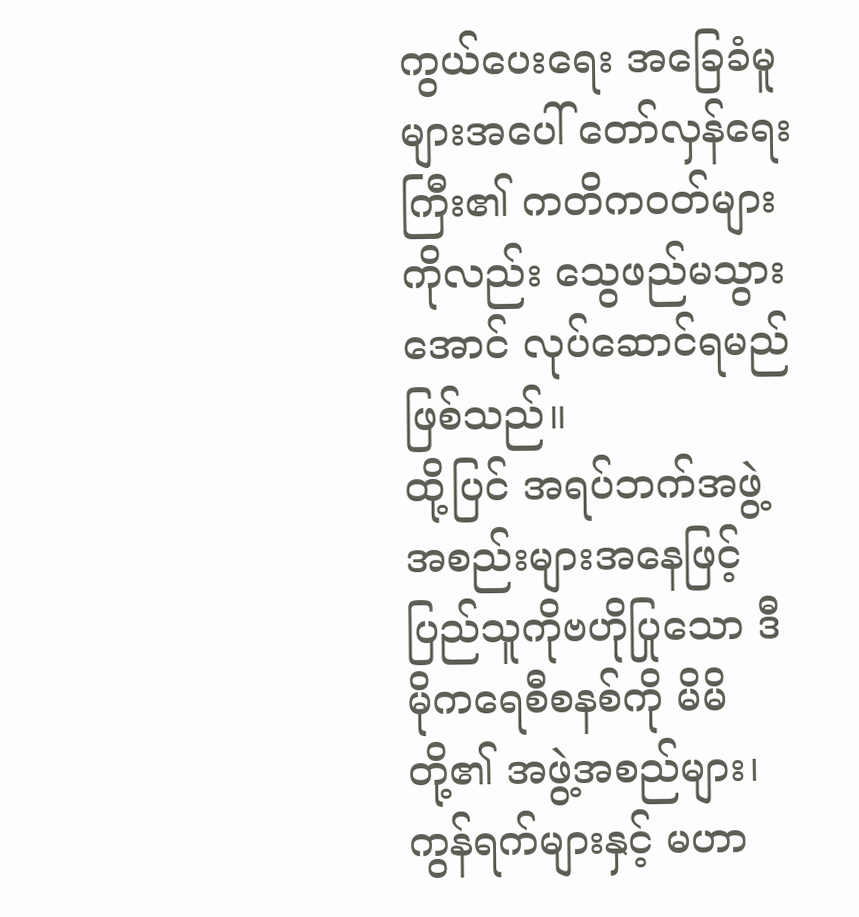ကွယ်ပေးရေး အခြေခံမူများအပေါ် တော်လှန်ရေးကြီး၏ ကတိကဝတ်များကိုလည်း သွေဖည်မသွားအောင် လုပ်ဆောင်ရမည်ဖြစ်သည်။
ထို့ပြင် အရပ်ဘက်အဖွဲ့အစည်းများအနေဖြင့် ပြည်သူကိုဗဟိုပြုသော ဒီမိုကရေစီစနစ်ကို မိမိတို့၏ အဖွဲ့အစည်များ၊ ကွန်ရက်များနှင့် မဟာ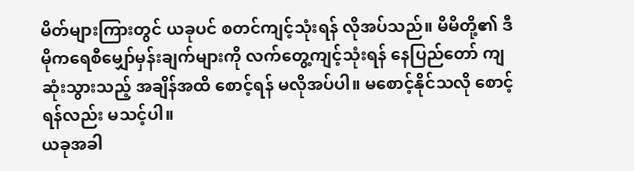မိတ်များကြားတွင် ယခုပင် စတင်ကျင့်သုံးရန် လိုအပ်သည်။ မိမိတို့၏ ဒီမိုကရေစီမျှော်မှန်းချက်များကို လက်တွေ့ကျင့်သုံးရန် နေပြည်တော် ကျဆုံးသွားသည့် အချိန်အထိ စောင့်ရန် မလိုအပ်ပါ။ မစောင့်နိုင်သလို စောင့်ရန်လည်း မသင့်ပါ။
ယခုအခါ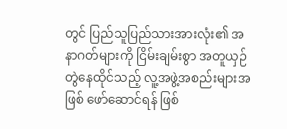တွင် ပြည်သူပြည်သားအားလုံး၏ အနာဂတ်များကို ငြိမ်းချမ်းစွာ အတူယှဉ်တွဲနေထိုင်သည့် လူ့အဖွဲ့အစည်းများအဖြစ် ဖော်ဆောင်ရန် ဖြစ်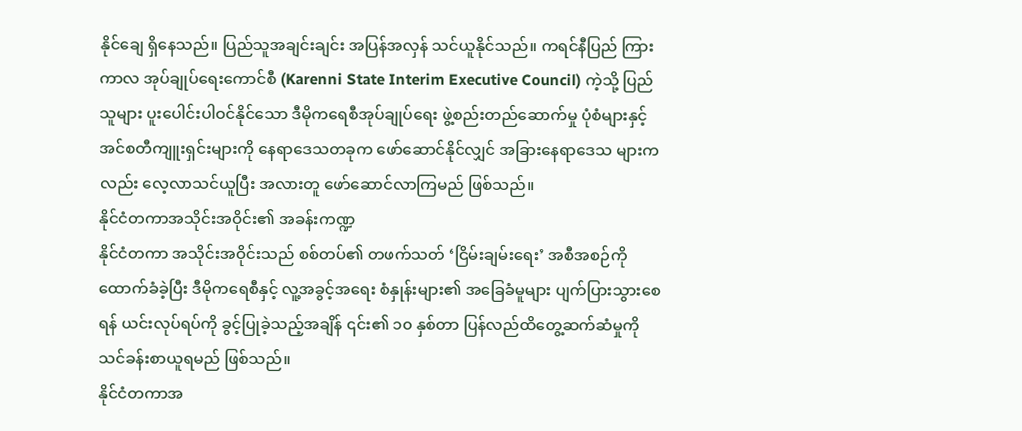နိုင်ချေ ရှိနေသည်။ ပြည်သူအချင်းချင်း အပြန်အလှန် သင်ယူနိုင်သည်။ ကရင်နီပြည် ကြားကာလ အုပ်ချုပ်ရေးကောင်စီ (Karenni State Interim Executive Council) ကဲ့သို့ ပြည်သူများ ပူးပေါင်းပါဝင်နိုင်သော ဒီမိုကရေစီအုပ်ချုပ်ရေး ဖွဲ့စည်းတည်ဆောက်မှု ပုံစံများနှင့် အင်စတီကျူးရှင်းများကို နေရာဒေသတခုက ဖော်ဆောင်နိုင်လျှင် အခြားနေရာဒေသ များကလည်း လေ့လာသင်ယူပြီး အလားတူ ဖော်ဆောင်လာကြမည် ဖြစ်သည်။
နိုင်ငံတကာအသိုင်းအဝိုင်း၏ အခန်းကဏ္ဍ
နိုင်ငံတကာ အသိုင်းအဝိုင်းသည် စစ်တပ်၏ တဖက်သတ် ‘ငြိမ်းချမ်းရေး’ အစီအစဉ်ကို ထောက်ခံခဲ့ပြီး ဒီမိုကရေစီနှင့် လူ့အခွင့်အရေး စံနှုန်းများ၏ အခြေခံမူများ ပျက်ပြားသွားစေရန် ယင်းလုပ်ရပ်ကို ခွင့်ပြုခဲ့သည့်အချိန် ၎င်း၏ ၁၀ နှစ်တာ ပြန်လည်ထိတွေ့ဆက်ဆံမှုကို သင်ခန်းစာယူရမည် ဖြစ်သည်။
နိုင်ငံတကာအ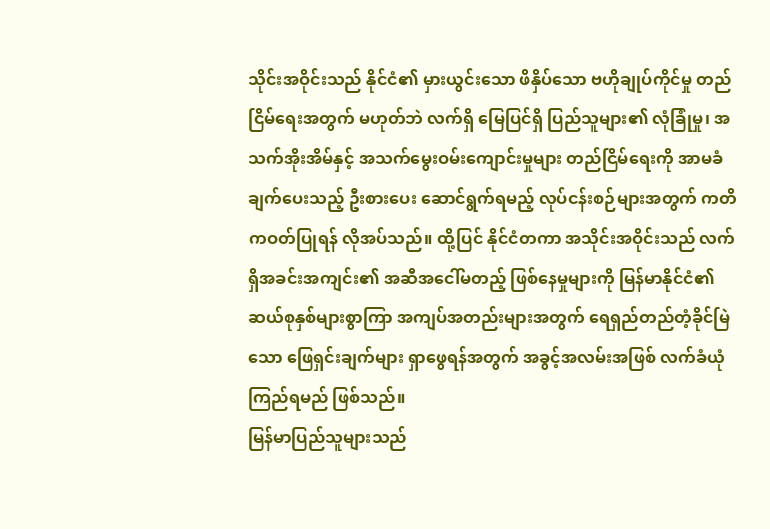သိုင်းအဝိုင်းသည် နိုင်ငံ၏ မှားယွင်းသော ဖိနှိပ်သော ဗဟိုချုပ်ကိုင်မှု တည်ငြိမ်ရေးအတွက် မဟုတ်ဘဲ လက်ရှိ မြေပြင်ရှိ ပြည်သူများ၏ လုံခြုံမှု၊ အသက်အိုးအိမ်နှင့် အသက်မွေးဝမ်းကျောင်းမှုများ တည်ငြိမ်ရေးကို အာမခံချက်ပေးသည့် ဦးစားပေး ဆောင်ရွက်ရမည့် လုပ်ငန်းစဉ်များအတွက် ကတိကဝတ်ပြုရန် လိုအပ်သည်။ ထို့ပြင် နိုင်ငံတကာ အသိုင်းအဝိုင်းသည် လက်ရှိအခင်းအကျင်း၏ အဆီအငေါ်မတည့် ဖြစ်နေမှုများကို မြန်မာနိုင်ငံ၏ ဆယ်စုနှစ်များစွာကြာ အကျပ်အတည်းများအတွက် ရေရှည်တည်တံ့ခိုင်မြဲသော ဖြေရှင်းချက်များ ရှာဖွေရန်အတွက် အခွင့်အလမ်းအဖြစ် လက်ခံယုံကြည်ရမည် ဖြစ်သည်။
မြန်မာပြည်သူများသည်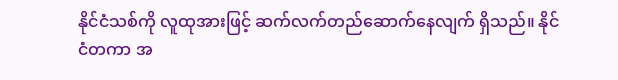နိုင်ငံသစ်ကို လူထုအားဖြင့် ဆက်လက်တည်ဆောက်နေလျက် ရှိသည်။ နိုင်ငံတကာ အ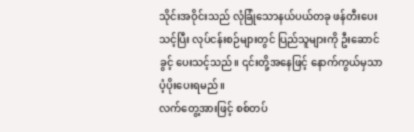သိုင်းအဝိုင်းသည် လုံခြုံသောနယ်ပယ်တခု ဖန်တီးပေးသင့်ပြီး လုပ်ငန်းစဉ်များတွင် ပြည်သူများကို ဦးဆောင်ခွင့် ပေးသင့်သည်။ ၎င်းတို့အနေဖြင့် နောက်ကွယ်မှသာ ပံ့ပိုးပေးရမည်။
လက်တွေ့အားဖြင့် စစ်တပ်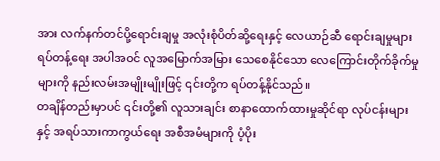အား လက်နက်တင်ပို့ရောင်းချမှု အလုံးစုံပိတ်ဆို့ရေးနှင့် လေယာဉ်ဆီ ရောင်းချမှုများ ရပ်တန့်ရေး အပါအဝင် လူအမြောက်အမြား သေစေနိုင်သော လေကြောင်းတိုက်ခိုက်မှုများကို နည်းလမ်းအမျိုးမျိုးဖြင့် ၎င်းတို့က ရပ်တန့်နိုင်သည်။
တချိန်တည်းမှာပင် ၎င်းတို့၏ လူသားချင်း စာနာထောက်ထားမှုဆိုင်ရာ လုပ်ငန်းများနှင့် အရပ်သားကာကွယ်ရေး အစီအမံများကို ပံ့ပိုး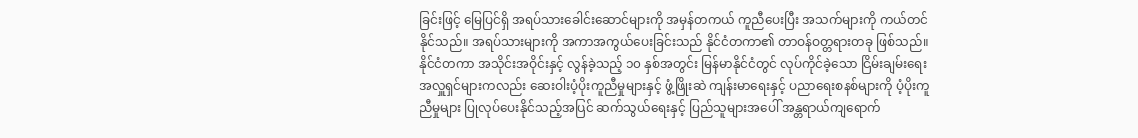ခြင်းဖြင့် မြေပြင်ရှိ အရပ်သားခေါင်းဆောင်များကို အမှန်တကယ် ကူညီပေးပြီး အသက်များကို ကယ်တင်နိုင်သည်။ အရပ်သားများကို အကာအကွယ်ပေးခြင်းသည် နိုင်ငံတကာ၏ တာဝန်ဝတ္တရားတခု ဖြစ်သည်။ နိုင်ငံတကာ အသိုင်းအဝိုင်းနှင့် လွန်ခဲ့သည့် ၁၀ နှစ်အတွင်း မြန်မာနိုင်ငံတွင် လုပ်ကိုင်ခဲ့သော ငြိမ်းချမ်းရေး အလှူရှင်များကလည်း ဆေးဝါးပံ့ပိုးကူညီမှုများနှင့် ဖွံ့ဖြိုးဆဲ ကျန်းမာရေးနှင့် ပညာရေးစနစ်များကို ပံ့ပိုးကူညီမှုများ ပြုလုပ်ပေးနိုင်သည့်အပြင် ဆက်သွယ်ရေးနှင့် ပြည်သူများအပေါ် အန္တရာယ်ကျရောက်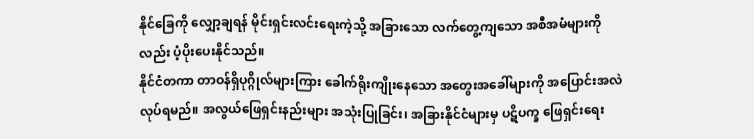နိုင်ခြေကို လျှော့ချရန် မိုင်းရှင်းလင်းရေးကဲ့သို့ အခြားသော လက်တွေ့ကျသော အစီအမံများကိုလည်း ပံ့ပိုးပေးနိုင်သည်။
နိုင်ငံတကာ တာဝန်ရှိပုဂ္ဂိုလ်များကြား ခေါက်ရိုးကျိုးနေသော အတွေးအခေါ်များကို အပြောင်းအလဲ လုပ်ရမည်။ အလွယ်ဖြေရှင်းနည်းများ အသုံးပြုခြင်း၊ အခြားနိုင်ငံများမှ ပဋိပက္ခ ဖြေရှင်းရေး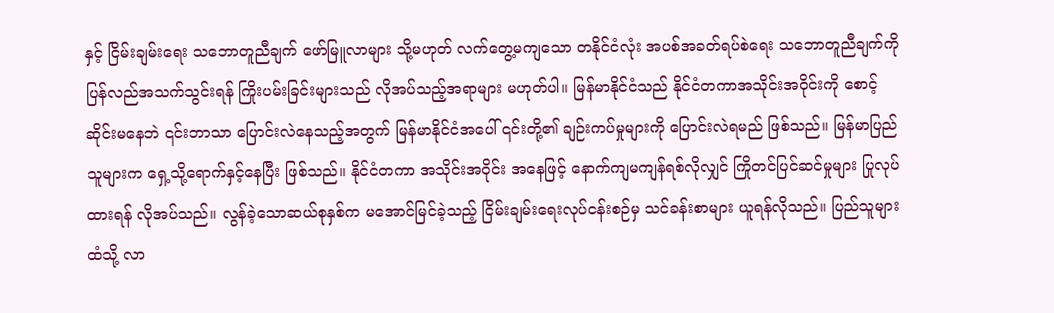နှင့် ငြိမ်းချမ်းရေး သဘောတူညီချက် ဖော်မြူလာများ သို့မဟုတ် လက်တွေ့မကျသော တနိုင်ငံလုံး အပစ်အခတ်ရပ်စဲရေး သဘောတူညီချက်ကို ပြန်လည်အသက်သွင်းရန် ကြိုးပမ်းခြင်းများသည် လိုအပ်သည့်အရာများ မဟုတ်ပါ။ မြန်မာနိုင်ငံသည် နိုင်ငံတကာအသိုင်းအဝိုင်းကို စောင့်ဆိုင်းမနေဘဲ ၎င်းဘာသာ ပြောင်းလဲနေသည့်အတွက် မြန်မာနိုင်ငံအပေါ် ၎င်းတို့၏ ချဉ်းကပ်မှုများကို ပြောင်းလဲရမည် ဖြစ်သည်။ မြန်မာပြည်သူများက ရှေ့သို့ရောက်နှင့်နေပြီး ဖြစ်သည်။ နိုင်ငံတကာ အသိုင်းအဝိုင်း အနေဖြင့် နောက်ကျမကျန်ရစ်လိုလျှင် ကြိုတင်ပြင်ဆင်မှုများ ပြုလုပ်ထားရန် လိုအပ်သည်။ လွန်ခဲ့သောဆယ်စုနှစ်က မအောင်မြင်ခဲ့သည့် ငြိမ်းချမ်းရေးလုပ်ငန်းစဉ်မှ သင်ခန်းစာများ ယူရန်လိုသည်။ ပြည်သူများထံသို့ လာ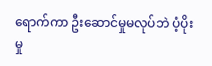ရောက်ကာ ဦးဆောင်မှုမလုပ်ဘဲ ပံ့ပိုးမှု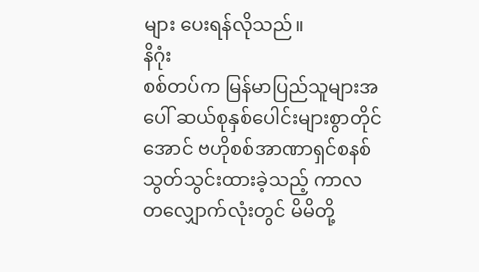များ ပေးရန်လိုသည်။
နိဂုံး
စစ်တပ်က မြန်မာပြည်သူများအပေါ် ဆယ်စုနှစ်ပေါင်းများစွာတိုင်အောင် ဗဟိုစစ်အာဏာရှင်စနစ် သွတ်သွင်းထားခဲ့သည့် ကာလတလျှောက်လုံးတွင် မိမိတို့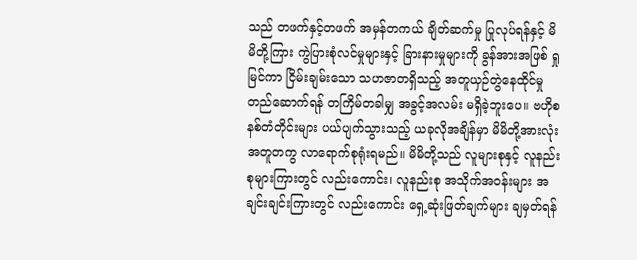သည် တဖက်နှင့်တဖက် အမှန်တကယ် ချိတ်ဆက်မှု ပြုလုပ်ရန်နှင့် မိမိတို့ကြား ကွဲပြားစုံလင်မှုများနှင့် ခြားနားမှုများကို ခွန်အားအဖြစ် ရှုမြင်ကာ ငြိမ်းချမ်းသော သဟဇာတရှိသည့် အတူယှဉ်တွဲနေထိုင်မှု တည်ဆောက်ရန် တကြိမ်တခါမျှ အခွင့်အလမ်း မရှိခဲ့ဘူးပေ။ ဗဟိုစနစ်တံတိုင်းများ ပယ်ပျက်သွားသည့် ယခုလိုအချိန်မှာ မိမိတို့အားလုံး အတူတကွ လာရောက်စုရုံးရမည်။ မိမိတို့သည် လူများစုနှင့် လူနည်းစုများကြားတွင် လည်းကောင်း၊ လူနည်းစု အသိုက်အဝန်းများ အချင်းချင်းကြားတွင် လည်းကောင်း ရှေ့ဆုံးဖြတ်ချက်များ ချမှတ်ရန်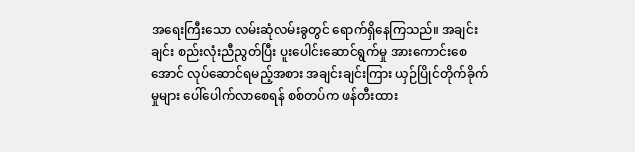အရေးကြီးသော လမ်းဆုံလမ်းခွတွင် ရောက်ရှိနေကြသည်။ အချင်းချင်း စည်းလုံးညီညွတ်ပြီး ပူးပေါင်းဆောင်ရွက်မှု အားကောင်းစေအောင် လုပ်ဆောင်ရမည့်အစား အချင်းချင်းကြား ယှဉ်ပြိုင်တိုက်ခိုက်မှုများ ပေါ်ပေါက်လာစေရန် စစ်တပ်က ဖန်တီးထား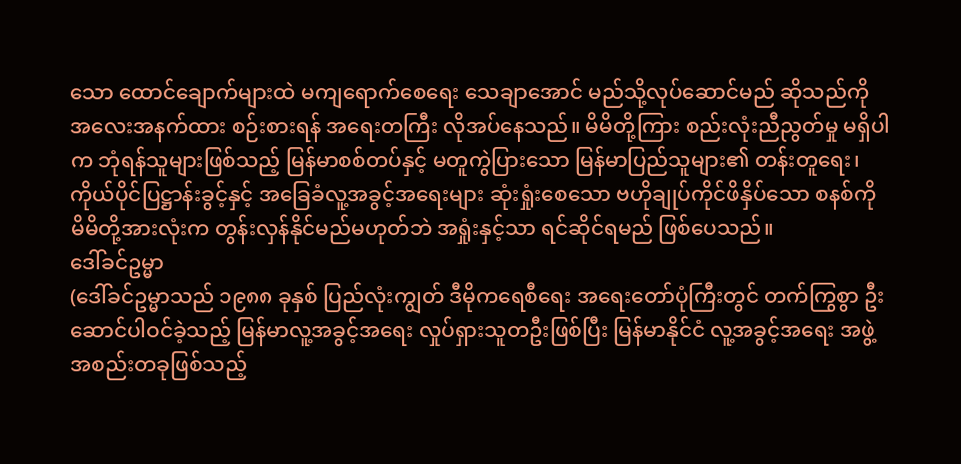သော ထောင်ချောက်များထဲ မကျရောက်စေရေး သေချာအောင် မည်သို့လုပ်ဆောင်မည် ဆိုသည်ကို အလေးအနက်ထား စဉ်းစားရန် အရေးတကြီး လိုအပ်နေသည်။ မိမိတို့ကြား စည်းလုံးညီညွတ်မှု မရှိပါက ဘုံရန်သူများဖြစ်သည့် မြန်မာစစ်တပ်နှင့် မတူကွဲပြားသော မြန်မာပြည်သူများ၏ တန်းတူရေး၊ ကိုယ်ပိုင်ပြဋ္ဌာန်းခွင့်နှင့် အခြေခံလူ့အခွင့်အရေးများ ဆုံးရှုံးစေသော ဗဟိုချုပ်ကိုင်ဖိနှိပ်သော စနစ်ကို မိမိတို့အားလုံးက တွန်းလှန်နိုင်မည်မဟုတ်ဘဲ အရှုံးနှင့်သာ ရင်ဆိုင်ရမည် ဖြစ်ပေသည်။
ဒေါ်ခင်ဥမ္မာ
(ဒေါ်ခင်ဥမ္မာသည် ၁၉၈၈ ခုနှစ် ပြည်လုံးကျွတ် ဒီမိုကရေစီရေး အရေးတော်ပုံကြီးတွင် တက်ကြွစွာ ဦးဆောင်ပါဝင်ခဲ့သည့် မြန်မာလူ့အခွင့်အရေး လှုပ်ရှားသူတဦးဖြစ်ပြီး မြန်မာနိုင်ငံ လူ့အခွင့်အရေး အဖွဲ့အစည်းတခုဖြစ်သည့်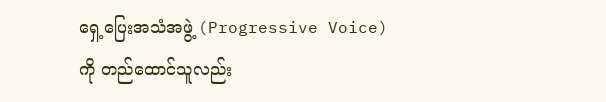ရှေ့ပြေးအသံအဖွဲ့ (Progressive Voice) ကို တည်ထောင်သူလည်း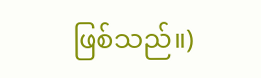ဖြစ်သည်။)